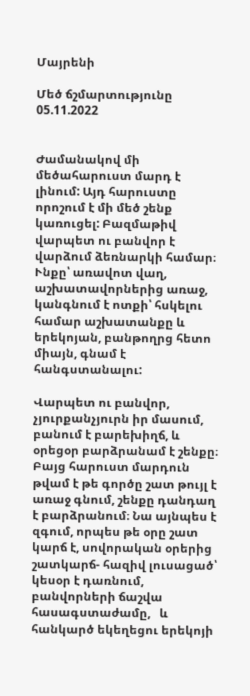Մայրենի

Մեծ ճշմարտությունը 05.11.2022


Ժամանակով մի մեծահարուստ մարդ է լինում: Այդ հարուստը որոշում է մի մեծ շենք կառուցել: Բազմաթիվ վարպետ ու բանվոր է վարձում ձեռնարկի համար։ Ւնքը՝ առավոտ վաղ, աշխատավորներից առաջ, կանգնում է ոտքի՝ հսկելու համար աշխատանքը և երեկոյան, բանթողրց հետո միայն, գնամ է հանգստանալու:

Վարպետ ու բանվոր, չյուրքանչյուրն իր մասում, բանում է բարեխիղճ, և օրեցօր բարձրանամ է շենքը։ Բայց հարուստ մարդուն թվամ է թե գործը շատ թույլ է առաջ գնում, շենքը դանդաղ է բարձրանում։ Նա այնպես է զգում, որպես թե օրը շատ կարճ է, սովորական օրերից շատկարճ- հազիվ լուսացած՝ կեսօր է դառնում,  բանվորների ճաշվա հասագստաժամը,   և հանկարծ եկեղեցու երեկոյի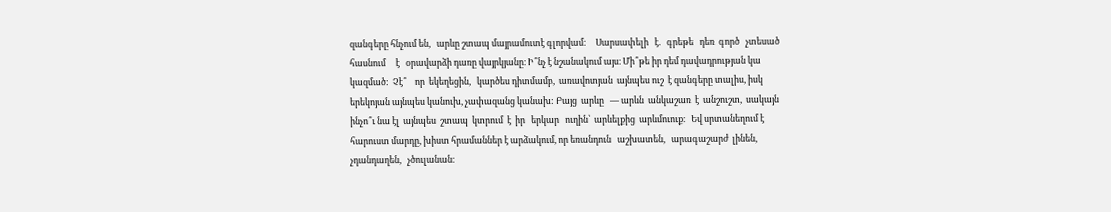զանգերը հնչում են,   արևը շտապ մայրամուտէ գլորվամ։     Սարսափելի   է.   գրեթե   դեռ  գործ   չտեսած     հասնում     է   օրավարձի դառը վայրկյանը։ Ի՞նչ է նշանակում այս։ Մի՞թե իր դեմ դավադրության կա   կազմած:  Չէ՞    որ  եկեղեցին,   կարծես դիտմամբ,  առավոտյան  այնպես ուշ  է զանգերը տալիս, իսկ երեկոյան այնպես կանուխ, չափազանց կանախ: Բայց  արևը   — արևն  անկաշառ  է  անշուշտ,  սակայն ինչո՞ւ նա էլ  այնպես  շտապ  կտրում  է  իր   երկար   ուղին՝  արևելքից  արևմուուք։   Եվ սրտանեղում է հարուստ մարդը, խիստ հրամաններ է արձակում, որ եռանդուն   աշխատեն,   արագաշարժ  լինեն,   չդանդաղեն,   չծուլանան։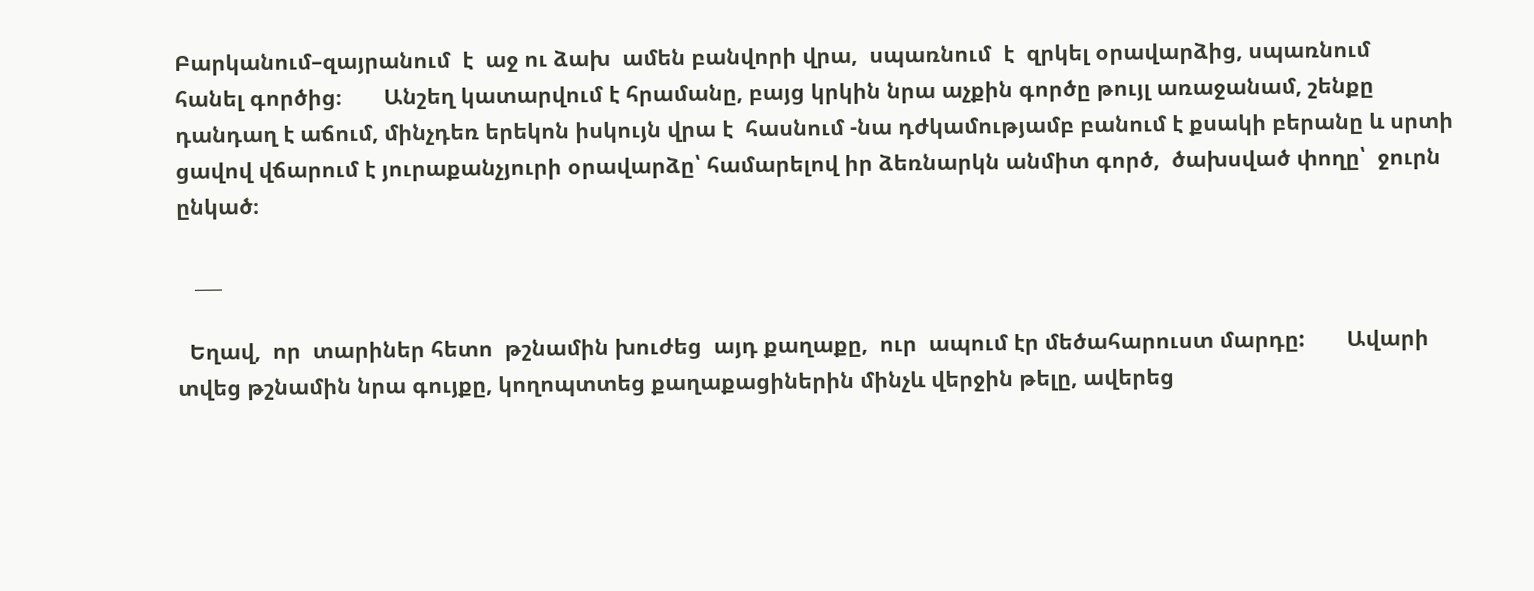Բարկանում–զայրանում  է  աջ ու ձախ  ամեն բանվորի վրա,  սպառնում  է  զրկել օրավարձից, սպառնում   հանել գործից։       Անշեղ կատարվում է հրամանը, բայց կրկին նրա աչքին գործը թույլ առաջանամ, շենքը դանդաղ է աճում, մինչդեռ երեկոն իսկույն վրա է  հասնում -նա դժկամությամբ բանում է քսակի բերանը և սրտի ցավով վճարում է յուրաքանչյուրի օրավարձը՝ համարելով իր ձեռնարկն անմիտ գործ,  ծախսված փողը՝  ջուրն ընկած։

   ___

  Եղավ,  որ  տարիներ հետո  թշնամին խուժեց  այդ քաղաքը,  ուր  ապում էր մեծահարուստ մարդը:       Ավարի տվեց թշնամին նրա գույքը, կողոպտտեց քաղաքացիներին մինչև վերջին թելը, ավերեց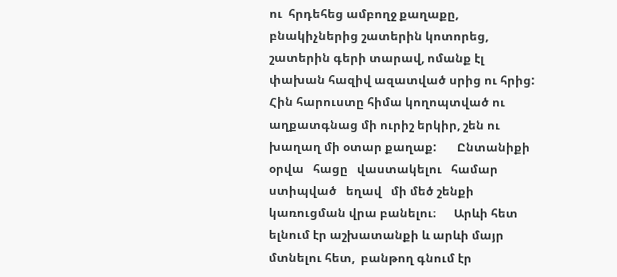ու  հրդեհեց ամբողջ քաղաքը, բնակիչներից շատերին կոտորեց, շատերին գերի տարավ, ոմանք էլ փախան հազիվ ազատված սրից ու հրից:       Հին հարուստը հիմա կողոպտված ու աղքատգնաց մի ուրիշ երկիր, շեն ու խաղաղ մի օտար քաղաք:       Ընտանիքի   օրվա   հացը   վաստակելու   համար   ստիպված   եղավ   մի մեծ շենքի կառուցման վրա բանելու։      Արևի հետ ելնում էր աշխատանքի և արևի մայր մտնելու հետ,  բանթող գնում էր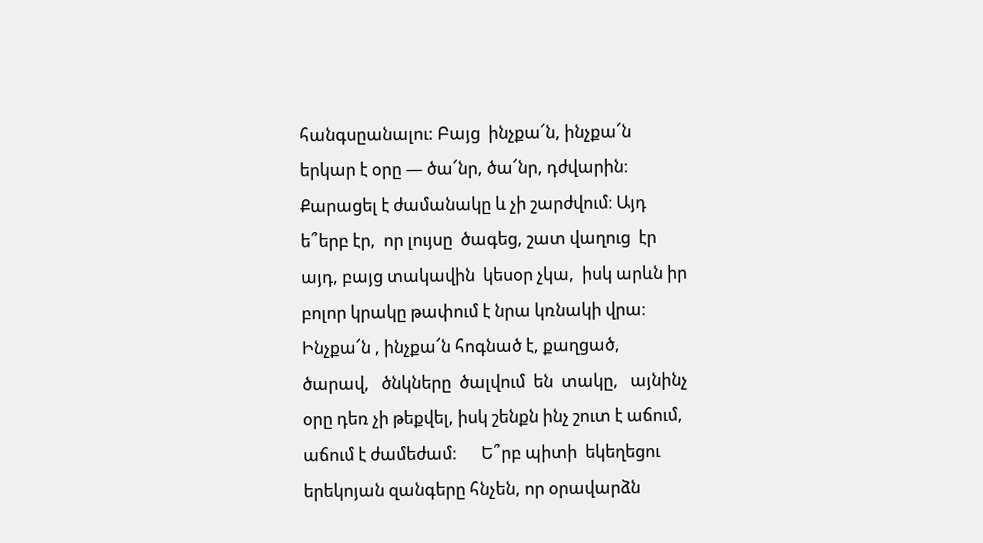հանգսըանալու: Բայց  ինչքա՜ն, ինչքա՜ն երկար է օրը — ծա՜նր, ծա՜նր, դժվարին։ Քարացել է ժամանակը և չի շարժվում։ Այդ ե՞երբ էր,  որ լույսը  ծագեց, շատ վաղուց  էր  այդ, բայց տակավին  կեսօր չկա,  իսկ արևն իր բոլոր կրակը թափում է նրա կռնակի վրա։  Ինչքա՜ն , ինչքա՜ն հոգնած է, քաղցած,  ծարավ,   ծնկները  ծալվում  են  տակը,   այնինչ օրը դեռ չի թեքվել, իսկ շենքն ինչ շուտ է աճում, աճում է ժամեժամ:      Ե՞րբ պիտի  եկեղեցու երեկոյան զանգերը հնչեն, որ օրավարձն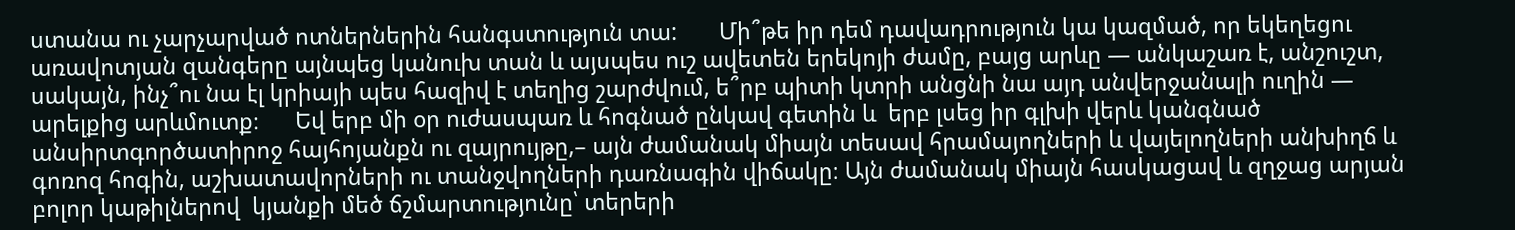ստանա ու չարչարված ոտներներին հանգստություն տա:       Մի՞թե իր դեմ դավադրություն կա կազմած, որ եկեղեցու առավոտյան զանգերը այնպեց կանուխ տան և այսպես ուշ ավետեն երեկոյի ժամը, բայց արևը — անկաշառ է, անշուշտ, սակայն, ինչ՞ու նա էլ կրիայի պես հազիվ է տեղից շարժվում, ե՞րբ պիտի կտրի անցնի նա այդ անվերջանալի ուղին — արելքից արևմուտք։      Եվ երբ մի օր ուժասպառ և հոգնած ընկավ գետին և  երբ լսեց իր գլխի վերև կանգնած անսիրտգործատիրոջ հայհոյանքն ու զայրույթը,– այն ժամանակ միայն տեսավ հրամայողների և վայելողների անխիղճ և գոռոզ հոգին, աշխատավորների ու տանջվողների դառնագին վիճակը։ Այն ժամանակ միայն հասկացավ և զղջաց արյան բոլոր կաթիլներով  կյանքի մեծ ճշմարտությունը՝ տերերի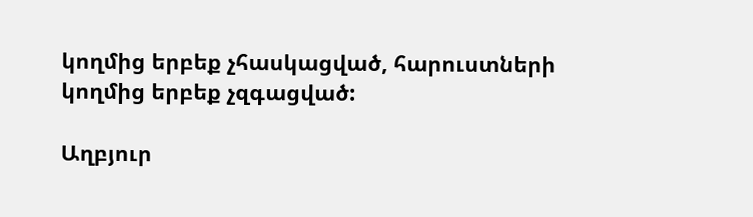կողմից երբեք չհասկացված, հարուստների կողմից երբեք չզգացված:

Աղբյուր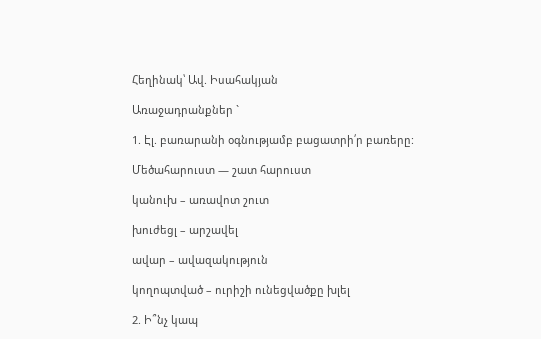Հեղինակ՝ Ավ. Իսահակյան

Առաջադրանքներ `

1. Էլ. բառարանի օգնությամբ բացատրի՛ր բառերը:

Մեծահարուստ — շատ հարուստ

կանուխ – առավոտ շուտ

խուժեցլ – արշավել

ավար – ավազակություն

կողոպտված – ուրիշի ունեցվածքը խլել

2. Ի՞նչ կապ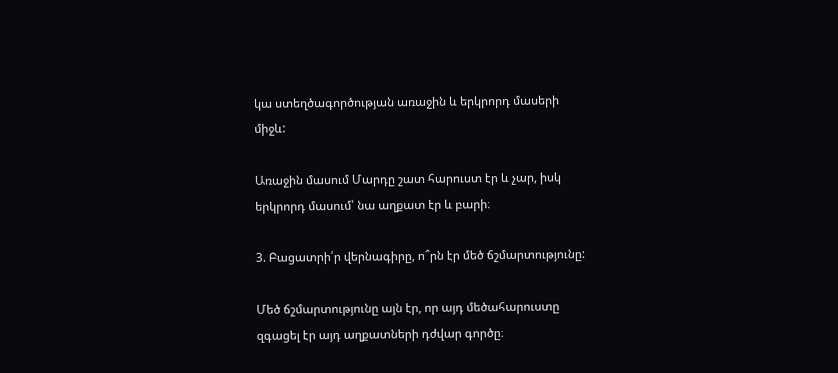կա ստեղծագործության առաջին և երկրորդ մասերի միջև:

Առաջին մասում Մարդը շատ հարուստ էր և չար, իսկ երկրորդ մասում՝ նա աղքատ էր և բարի։

3. Բացատրի՛ր վերնագիրը, ո՞րն էր մեծ ճշմարտությունը:

Մեծ ճշմարտությունը այն էր, որ այդ մեծահարուստը զգացել էր այդ աղքատների դժվար գործը։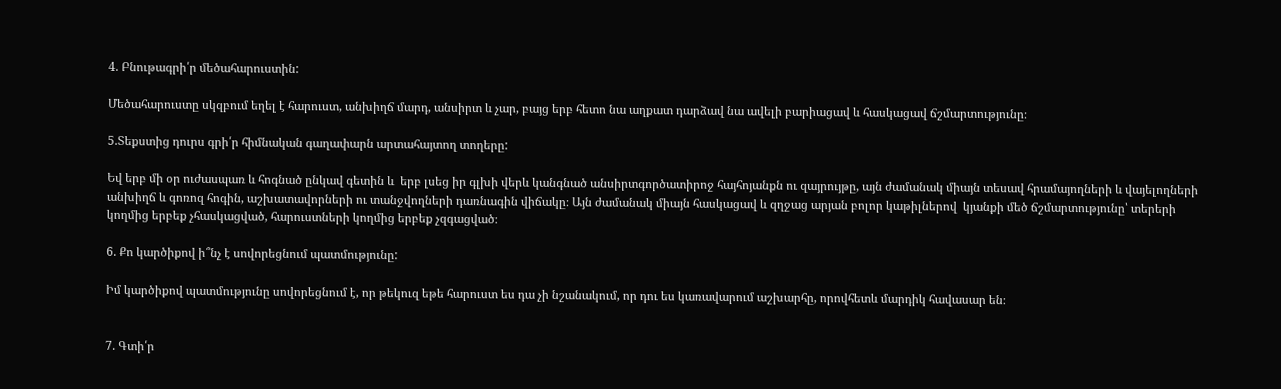4. Բնութագրի՛ր մեծահարուստին:

Մեծահարուստը սկզբում եղել է հարուստ, անխիղճ մարդ, անսիրտ և չար, բայց երբ հետո նա աղքատ դարձավ նա ավելի բարիացավ և հասկացավ ճշմարտությունը։

5.Տեքստից դուրս գրի՛ր հիմնական գաղափարն արտահայտող տողերը:

Եվ երբ մի օր ուժասպառ և հոգնած ընկավ գետին և  երբ լսեց իր գլխի վերև կանգնած անսիրտգործատիրոջ հայհոյանքն ու զայրույթը, այն ժամանակ միայն տեսավ հրամայողների և վայելողների անխիղճ և գոռոզ հոգին, աշխատավորների ու տանջվողների դառնագին վիճակը։ Այն ժամանակ միայն հասկացավ և զղջաց արյան բոլոր կաթիլներով  կյանքի մեծ ճշմարտությունը՝ տերերի կողմից երբեք չհասկացված, հարուստների կողմից երբեք չզգացված։

6. Քո կարծիքով ի՞նչ է սովորեցնում պատմությունը:

Իմ կարծիքով պատմությունը սովորեցնում է, որ թեկուզ եթե հարուստ ես դա չի նշանակում, որ դու ես կառավարում աշխարհը, որովհետև մարդիկ հավասար են։


7. Գտի՛ր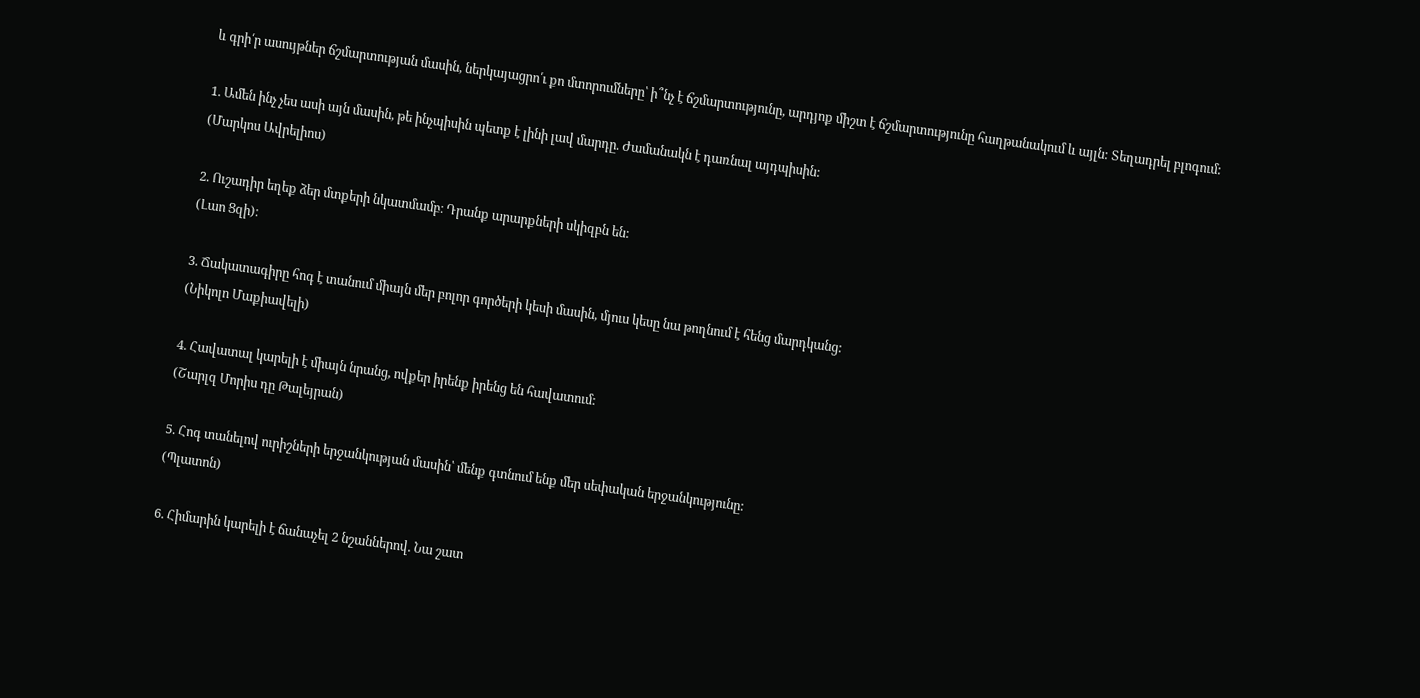և գրի՛ր ասույթներ ճշմարտության մասին, ներկայացրո՛ւ քո մտորումները՝ ի՞նչ է ճշմարտությունը, արդյոք միշտ է ճշմարտությունը հաղթանակում և այլն: Տեղադրել բլոգում:

1. Ամեն ինչ չես ասի այն մասին, թե ինչպիսին պետք է լինի լավ մարդը. Ժամանակն է դառնալ այդպիսին:
(Մարկոս Ավրելիոս)

2. Ուշադիր եղեք ձեր մտքերի նկատմամբ։ Դրանք արարքների սկիզբն են:
(Լաո Ցզի)։

3. Ճակատագիրը հոգ է տանում միայն մեր բոլոր գործերի կեսի մասին, մյուս կեսը նա թողնում է հենց մարդկանց:
(Նիկոլո Մաքիավելի)

4. Հավատալ կարելի է միայն նրանց, ովքեր իրենք իրենց են հավատում:
(Շարլզ Մորիս դը Թալեյրան)

5. Հոգ տանելով ուրիշների երջանկության մասին՝ մենք գտնում ենք մեր սեփական երջանկությունը:
(Պլատոն)

6. Հիմարին կարելի է ճանաչել 2 նշաններով. Նա շատ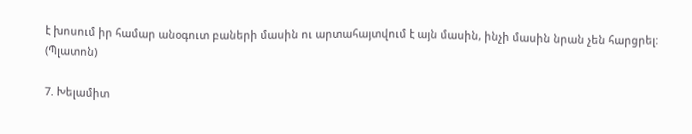է խոսում իր համար անօգուտ բաների մասին ու արտահայտվում է այն մասին, ինչի մասին նրան չեն հարցրել:
(Պլատոն)

7. Խելամիտ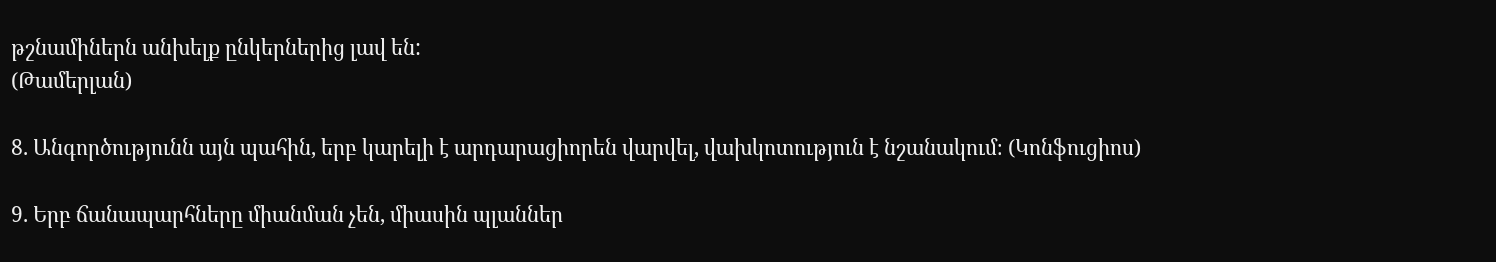թշնամիներն անխելք ընկերներից լավ են:
(Թամերլան)

8. Անգործությունն այն պահին, երբ կարելի է արդարացիորեն վարվել, վախկոտություն է նշանակում։ (Կոնֆուցիոս)

9. Երբ ճանապարհները միանման չեն, միասին պլաններ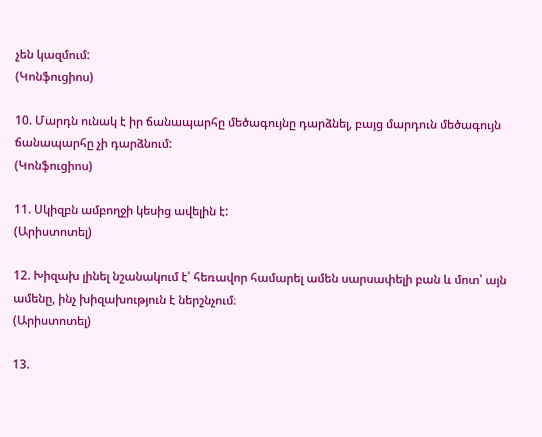չեն կազմում:
(Կոնֆուցիոս)

10. Մարդն ունակ է իր ճանապարհը մեծագույնը դարձնել, բայց մարդուն մեծագույն ճանապարհը չի դարձնում:
(Կոնֆուցիոս)

11. Սկիզբն ամբողջի կեսից ավելին է:
(Արիստոտել)

12. Խիզախ լինել նշանակում է՝ հեռավոր համարել ամեն սարսափելի բան և մոտ՝ այն ամենը, ինչ խիզախություն է ներշնչում։
(Արիստոտել)

13.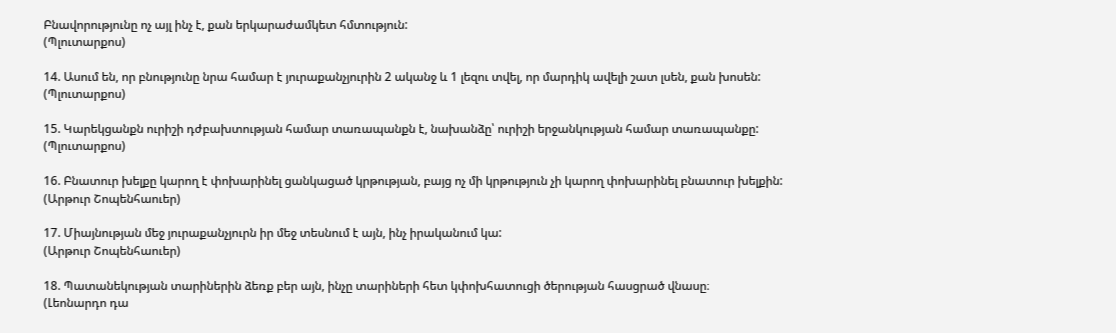Բնավորությունը ոչ այլ ինչ է, քան երկարաժամկետ հմտություն:
(Պլուտարքոս)

14. Ասում են, որ բնությունը նրա համար է յուրաքանչյուրին 2 ականջ և 1 լեզու տվել, որ մարդիկ ավելի շատ լսեն, քան խոսեն:
(Պլուտարքոս)

15. Կարեկցանքն ուրիշի դժբախտության համար տառապանքն է, նախանձը՝ ուրիշի երջանկության համար տառապանքը:
(Պլուտարքոս)

16. Բնատուր խելքը կարող է փոխարինել ցանկացած կրթության, բայց ոչ մի կրթություն չի կարող փոխարինել բնատուր խելքին:
(Արթուր Շոպենհաուեր)

17. Միայնության մեջ յուրաքանչյուրն իր մեջ տեսնում է այն, ինչ իրականում կա:
(Արթուր Շոպենհաուեր)

18. Պատանեկության տարիներին ձեռք բեր այն, ինչը տարիների հետ կփոխհատուցի ծերության հասցրած վնասը։
(Լեոնարդո դա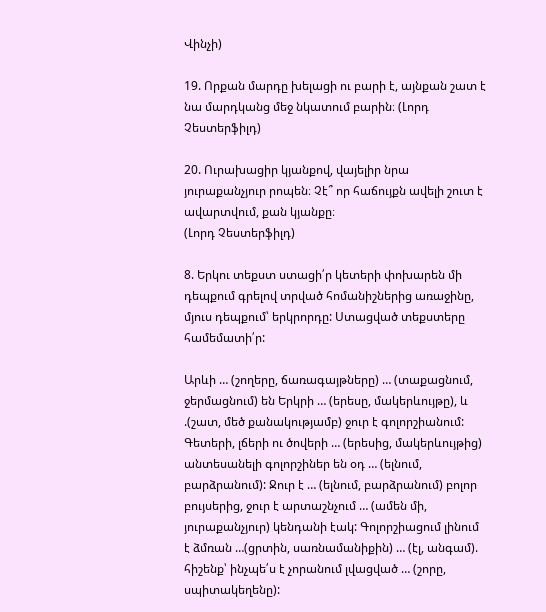Վինչի)

19. Որքան մարդը խելացի ու բարի է, այնքան շատ է նա մարդկանց մեջ նկատում բարին։ (Լորդ Չեստերֆիլդ)

20. Ուրախացիր կյանքով, վայելիր նրա յուրաքանչյուր րոպեն։ Չէ՞ որ հաճույքն ավելի շուտ է ավարտվում, քան կյանքը։
(Լորդ Չեստերֆիլդ)

8. Երկու տեքստ ստացի՛ր կետերի փոխարեն մի դեպքում գրելով տրված հոմանիշներից առաջինը, մյուս դեպքում՝ երկրորդը: Ստացված տեքստերը համեմատի՛ր:

Արևի … (շողերը, ճառագայթները) … (տաքացնում, ջերմացնում) են Երկրի … (երեսը, մակերևույթը), և .(շատ, մեծ քանակությամբ) ջուր է գոլորշիանում: Գետերի, լճերի ու ծովերի … (երեսից, մակերևույթից) անտեսանելի գոլորշիներ են օդ … (ելնում, բարձրանում): Ջուր է … (ելնում, բարձրանում) բոլոր բույսերից, ջուր է արտաշնչում … (ամեն մի, յուրաքանչյուր) կենդանի էակ: Գոլորշիացում լինում է ձմռան …(ցրտին, սառնամանիքին) … (էլ, անգամ). հիշենք՝ ինչպե՛ս է չորանում լվացված … (շորը, սպիտակեղենը):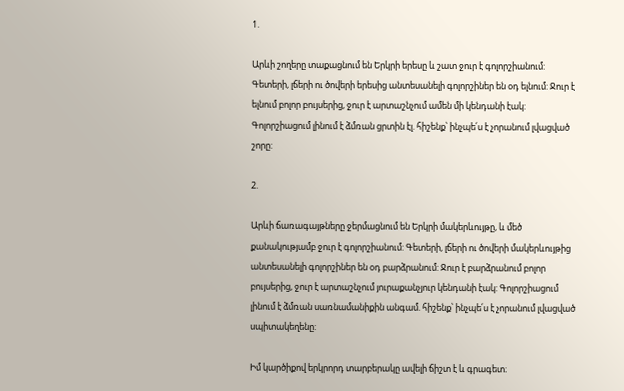1.

Արևի շողերը տաքացնում են Երկրի երեսը և շատ ջուր է գոլորշիանում: Գետերի, լճերի ու ծովերի երեսից անտեսանելի գոլորշիներ են օդ ելնում: Ջուր է ելնում բոլոր բույսերից, ջուր է արտաշնչում ամեն մի կենդանի էակ: Գոլորշիացում լինում է ձմռան ցրտին էլ. հիշենք՝ ինչպե՛ս է չորանում լվացված շորը:

2.

Արևի ճառագայթները ջերմացնում են Երկրի մակերևույթը, և մեծ քանակությամբ ջուր է գոլորշիանում: Գետերի, լճերի ու ծովերի մակերևույթից անտեսանելի գոլորշիներ են օդ բարձրանում: Ջուր է բարձրանում բոլոր բույսերից, ջուր է արտաշնչում յուրաքանչյուր կենդանի էակ: Գոլորշիացում լինում է ձմռան սառնամանիքին անգամ. հիշենք՝ ինչպե՛ս է չորանում լվացված սպիտակեղենը:

Իմ կարծիքով երկրորդ տարբերակը ավելի ճիշտ է և գրագետ։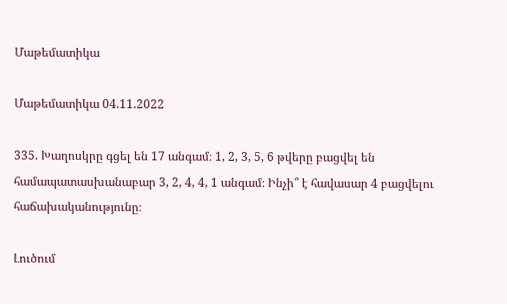Մաթեմատիկա

Մաթեմատիկա 04.11.2022

335. Խաղոսկրը գցել են 17 անգամ։ 1, 2, 3, 5, 6 թվերը բացվել են համապատասխանաբար 3, 2, 4, 4, 1 անգամ։ Ինչի՞ է հավասար 4 բացվելու հաճախականությունը։

Լուծում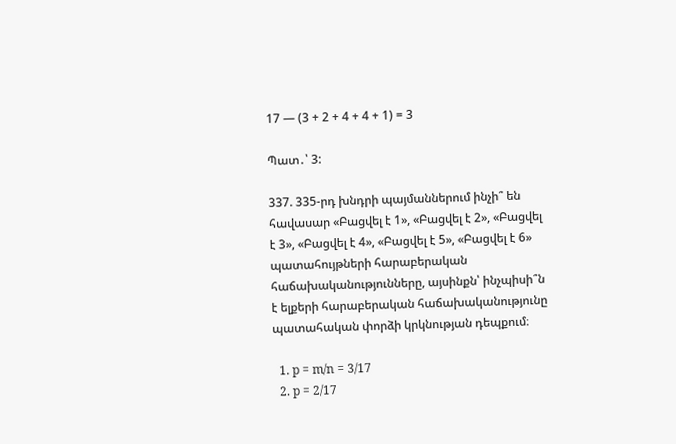17 — (3 + 2 + 4 + 4 + 1) = 3

Պատ․՝ 3:

337. 335-րդ խնդրի պայմաններում ինչի՞ են հավասար «Բացվել է 1», «Բացվել է 2», «Բացվել է 3», «Բացվել է 4», «Բացվել է 5», «Բացվել է 6» պատահույթների հարաբերական հաճախականությունները, այսինքն՝ ինչպիսի՞ն է ելքերի հարաբերական հաճախականությունը պատահական փորձի կրկնության դեպքում։

  1. p = m/n = 3/17
  2. p = 2/17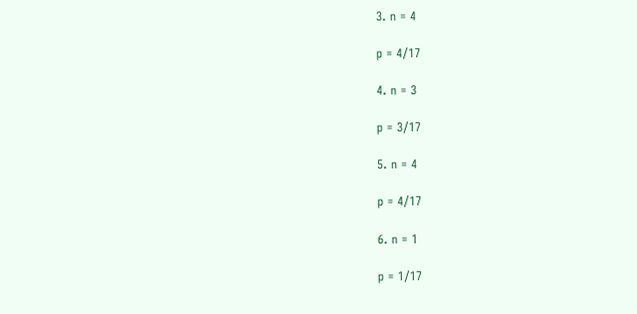3. n = 4

p = 4/17

4. n = 3

p = 3/17

5. n = 4

p = 4/17

6. n = 1

p = 1/17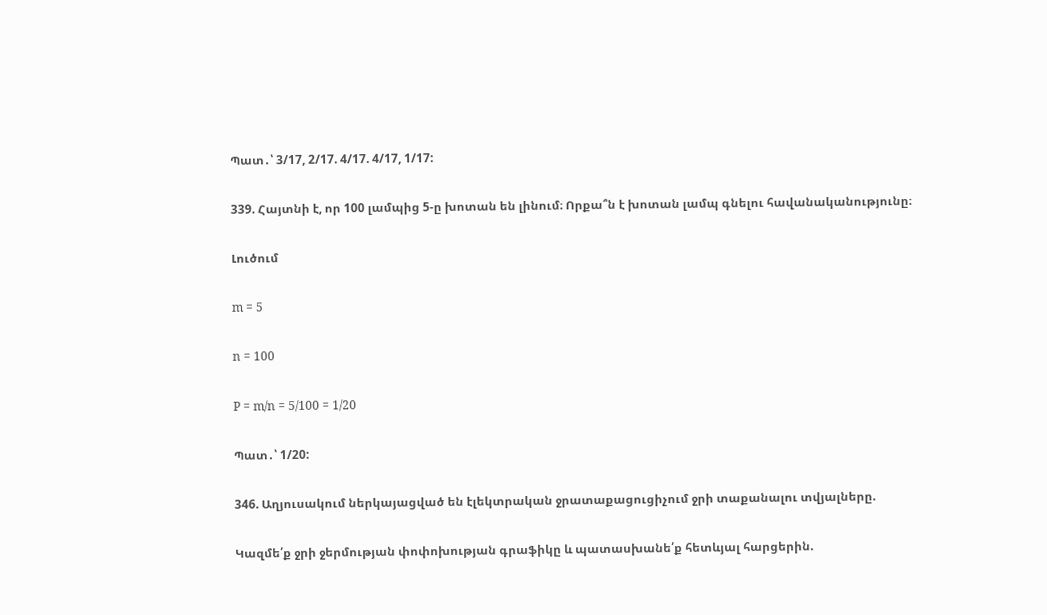Պատ․՝ 3/17, 2/17. 4/17. 4/17, 1/17:

339. Հայտնի է, որ 100 լամպից 5-ը խոտան են լինում։ Որքա՞ն է խոտան լամպ գնելու հավանականությունը։

Լուծում

m = 5

n = 100

P = m/n = 5/100 = 1/20

Պատ․՝ 1/20:

346. Աղյուսակում ներկայացված են էլեկտրական ջրատաքացուցիչում ջրի տաքանալու տվյալները.

Կազմե՛ք ջրի ջերմության փոփոխության գրաֆիկը և պատասխանե՛ք հետևյալ հարցերին.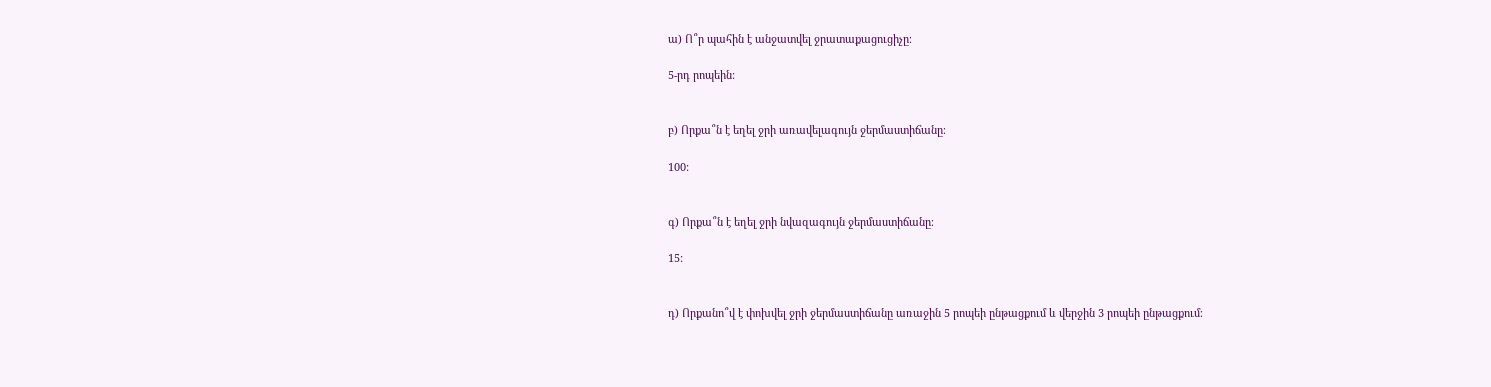ա) Ո՞ր պահին է անջատվել ջրատաքացուցիչը։

5-րդ րոպեին:


բ) Որքա՞ն է եղել ջրի առավելագույն ջերմաստիճանը։

100:


գ) Որքա՞ն է եղել ջրի նվազագույն ջերմաստիճանը։

15:


դ) Որքանո՞վ է փոխվել ջրի ջերմաստիճանը առաջին 5 րոպեի ընթացքում և վերջին 3 րոպեի ընթացքում։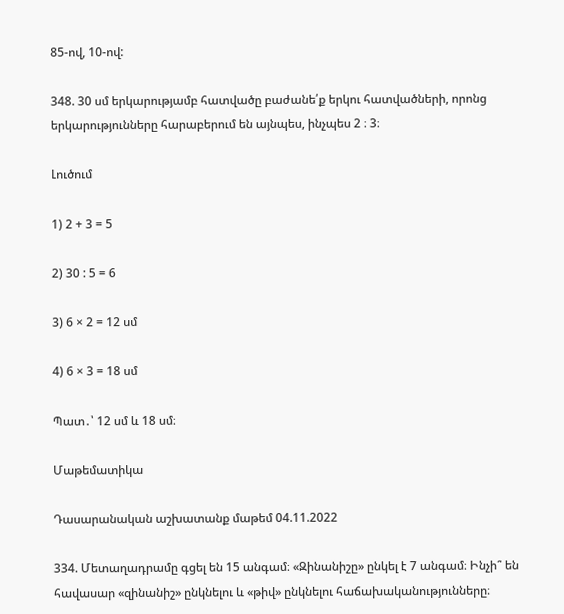85-ով, 10-ով:

348. 30 սմ երկարությամբ հատվածը բաժանե՛ք երկու հատվածների, որոնց երկարությունները հարաբերում են այնպես, ինչպես 2 ։ 3։

Լուծում

1) 2 + 3 = 5

2) 30 : 5 = 6

3) 6 × 2 = 12 սմ

4) 6 × 3 = 18 սմ

Պատ․՝ 12 սմ և 18 սմ։

Մաթեմատիկա

Դասարանական աշխատանք մաթեմ 04.11.2022

334. Մետաղադրամը գցել են 15 անգամ։ «Զինանիշը» ընկել է 7 անգամ։ Ինչի՞ են հավասար «զինանիշ» ընկնելու և «թիվ» ընկնելու հաճախականությունները։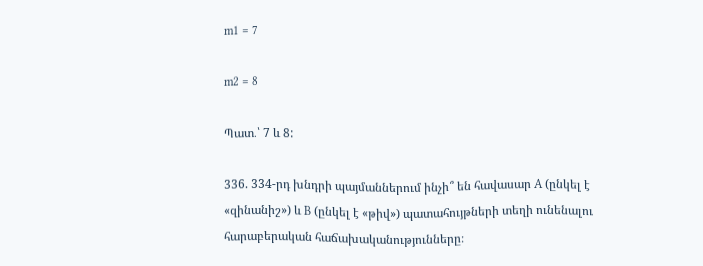m1 = 7

m2 = 8

Պատ․՝ 7 և 8:

336. 334-րդ խնդրի պայմաններում ինչի՞ են հավասար A (ընկել է «զինանիշ») և B (ընկել է «թիվ») պատահույթների տեղի ունենալու հարաբերական հաճախականությունները։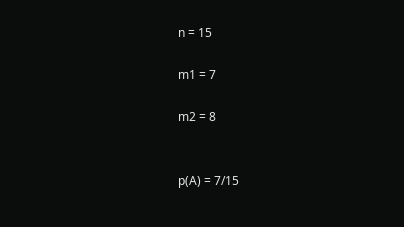n = 15

m1 = 7

m2 = 8


p(A) = 7/15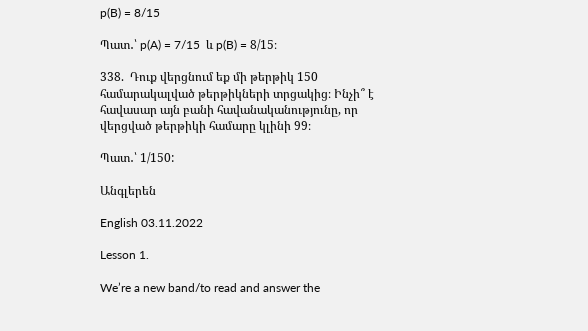p(B) = 8/15

Պատ․՝ p(A) = 7/15  և p(B) = 8/15։

338.  Դուք վերցնում եք մի թերթիկ 150 համարակալված թերթիկների տրցակից։ Ինչի՞ է հավասար այն բանի հավանականությունը, որ վերցված թերթիկի համարը կլինի 99։

Պատ․՝ 1/150:

Անգլերեն

English 03.11.2022

Lesson 1.

We’re a new band/to read and answer the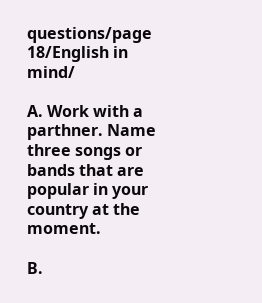questions/page 18/English in mind/

A. Work with a parthner. Name three songs or bands that are popular in your country at the moment.

B.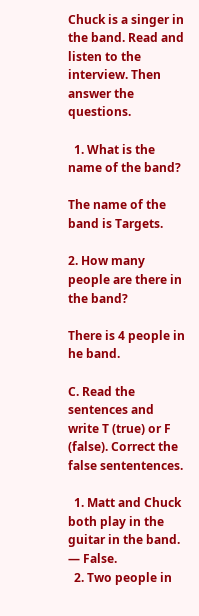Chuck is a singer in the band. Read and listen to the interview. Then answer the questions.

  1. What is the name of the band?

The name of the band is Targets.

2. How many people are there in the band?

There is 4 people in he band.

C. Read the sentences and write T (true) or F (false). Correct the false sententences.

  1. Matt and Chuck both play in the guitar in the band. — False.
  2. Two people in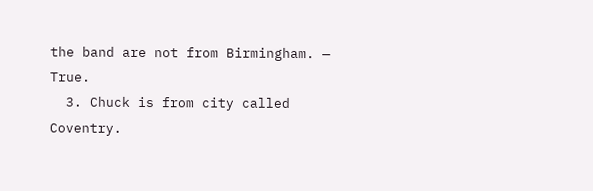the band are not from Birmingham. — True.
  3. Chuck is from city called Coventry.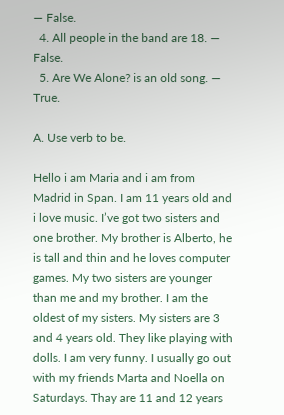— False.
  4. All people in the band are 18. — False.
  5. Are We Alone? is an old song. — True.

A. Use verb to be.

Hello i am Maria and i am from Madrid in Span. I am 11 years old and i love music. I’ve got two sisters and one brother. My brother is Alberto, he is tall and thin and he loves computer games. My two sisters are younger than me and my brother. I am the oldest of my sisters. My sisters are 3 and 4 years old. They like playing with dolls. I am very funny. I usually go out with my friends Marta and Noella on Saturdays. Thay are 11 and 12 years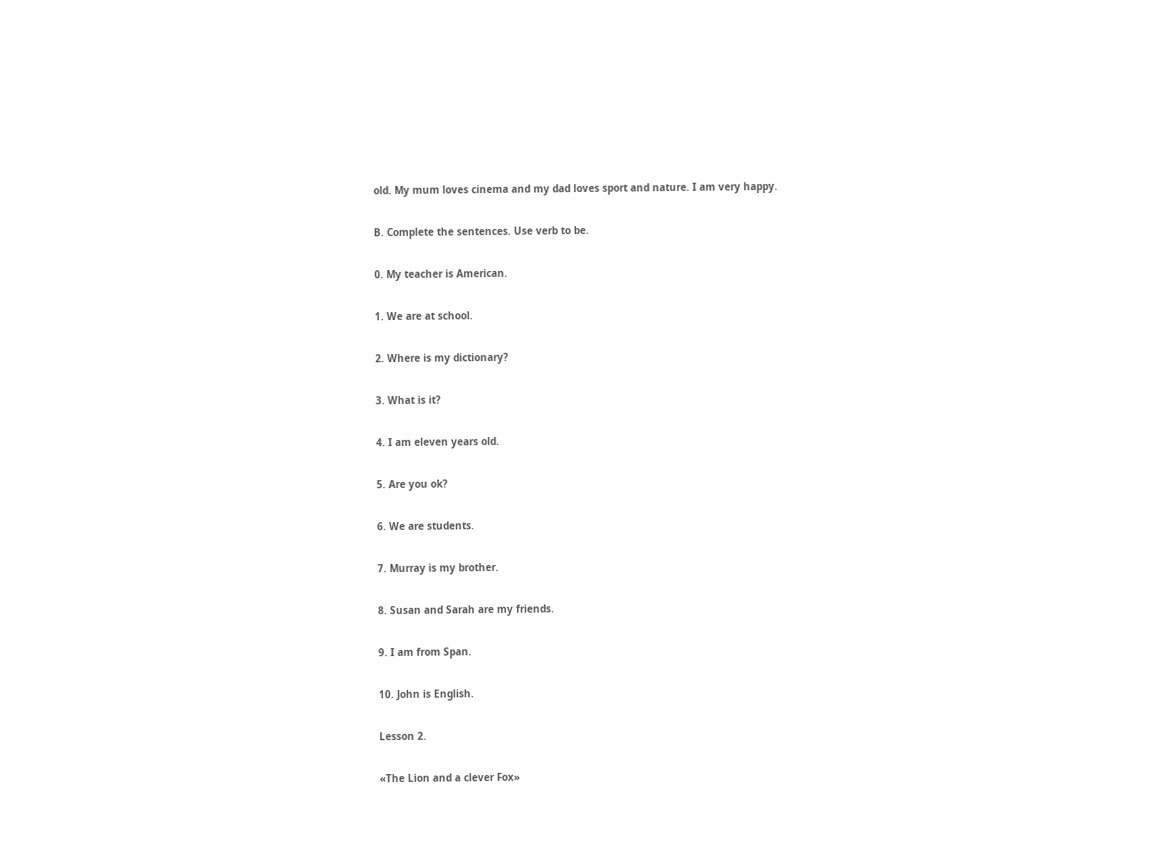old. My mum loves cinema and my dad loves sport and nature. I am very happy.

B. Complete the sentences. Use verb to be.

0. My teacher is American.

1. We are at school.

2. Where is my dictionary?

3. What is it?

4. I am eleven years old.

5. Are you ok?

6. We are students.

7. Murray is my brother.

8. Susan and Sarah are my friends.

9. I am from Span.

10. John is English.

Lesson 2.

«The Lion and a clever Fox»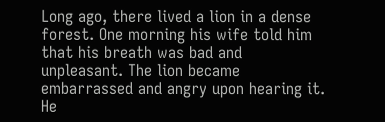Long ago, there lived a lion in a dense forest. One morning his wife told him that his breath was bad and unpleasant. The lion became embarrassed and angry upon hearing it. He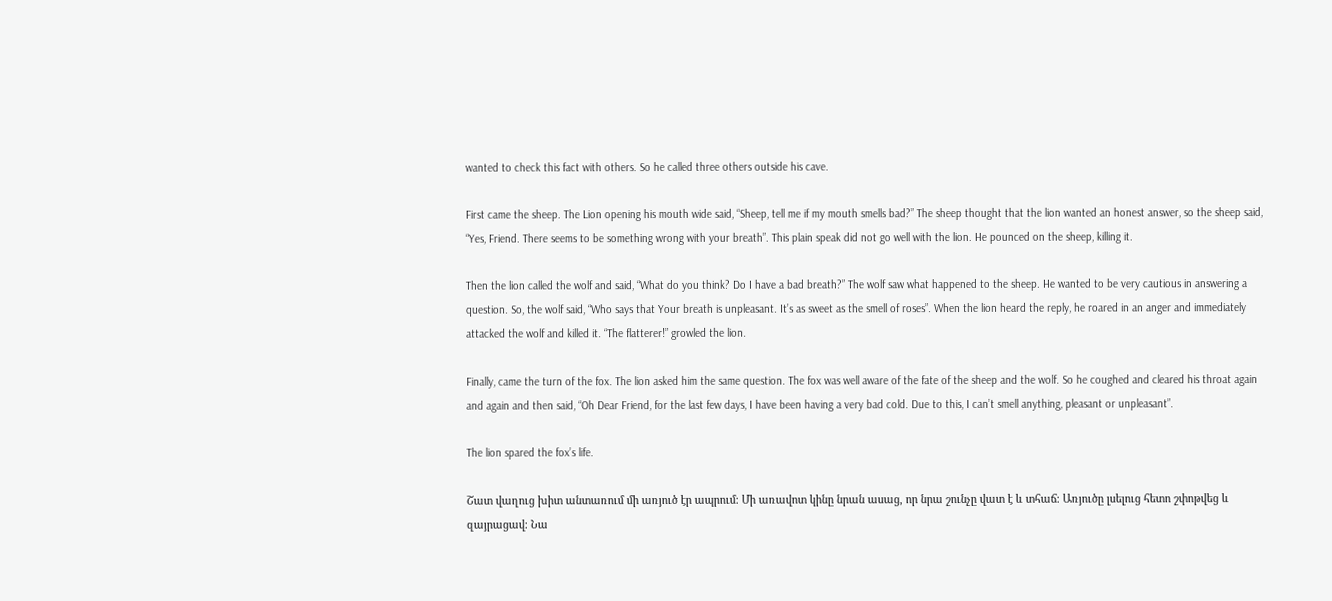wanted to check this fact with others. So he called three others outside his cave.

First came the sheep. The Lion opening his mouth wide said, “Sheep, tell me if my mouth smells bad?” The sheep thought that the lion wanted an honest answer, so the sheep said, “Yes, Friend. There seems to be something wrong with your breath”. This plain speak did not go well with the lion. He pounced on the sheep, killing it.

Then the lion called the wolf and said, “What do you think? Do I have a bad breath?” The wolf saw what happened to the sheep. He wanted to be very cautious in answering a question. So, the wolf said, “Who says that Your breath is unpleasant. It’s as sweet as the smell of roses”. When the lion heard the reply, he roared in an anger and immediately attacked the wolf and killed it. “The flatterer!” growled the lion.

Finally, came the turn of the fox. The lion asked him the same question. The fox was well aware of the fate of the sheep and the wolf. So he coughed and cleared his throat again and again and then said, “Oh Dear Friend, for the last few days, I have been having a very bad cold. Due to this, I can’t smell anything, pleasant or unpleasant”.

The lion spared the fox’s life.

Շատ վաղուց խիտ անտառում մի առյուծ էր ապրում։ Մի առավոտ կինը նրան ասաց, որ նրա շունչը վատ է և տհաճ։ Առյուծը լսելուց հետո շփոթվեց և զայրացավ։ Նա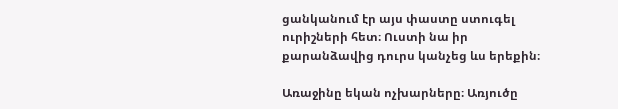ցանկանում էր այս փաստը ստուգել ուրիշների հետ։ Ուստի նա իր քարանձավից դուրս կանչեց ևս երեքին։

Առաջինը եկան ոչխարները։ Առյուծը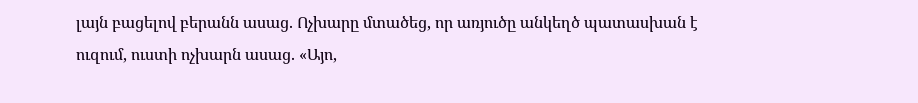լայն բացելով բերանն ասաց. Ոչխարը մտածեց, որ առյուծը անկեղծ պատասխան է ուզում, ուստի ոչխարն ասաց. «Այո,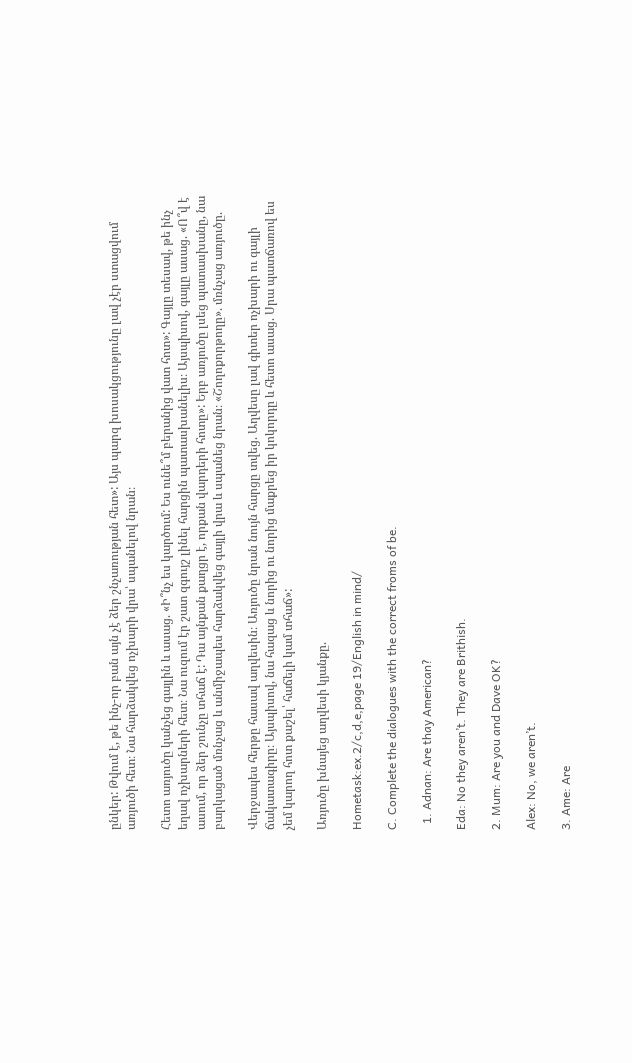ընկեր: Թվում է, թե ինչ-որ բան այն չէ ձեր շնչառության հետ»: Այս պարզ խոսակցությունը լավ չէր ստացվում առյուծի հետ։ Նա հարձակվեց ոչխարի վրա՝ սպանելով նրան։

Հետո առյուծը կանչեց գայլին և ասաց. «Ի՞նչ ես կարծում: Ես ունե՞մ բերանից վատ հոտ»: Գայլը տեսավ, թե ինչ եղավ ոչխարների հետ։ Նա ուզում էր շատ զգույշ լինել հարցին պատասխանելիս։ Այսպիսով, գայլը ասաց. «Ո՞վ է ասում, որ ձեր շունչը տհաճ է: Դա այնքան քաղցր է, որքան վարդերի հոտը»: Երբ առյուծը լսեց պատասխանը, նա բարկացած մռնչաց և անմիջապես հարձակվեց գայլի վրա և սպանեց նրան։ «Շողոքորթողը». մռնչաց առյուծը.

Վերջապես հերթը հասավ աղվեսին։ Առյուծը նրան նույն հարցը տվեց. Աղվեսը լավ գիտեր ոչխարի ու գայլի ճակատագիրը։ Այսպիսով, նա հազաց և նորից ու նորից մաքրեց իր կոկորդը և հետո ասաց. Սրա պատճառով ես չեմ կարող հոտ քաշել՝ հաճելի կամ տհաճ»:

Առյուծը խնայեց աղվեսի կյանքը.

Hometask:ex.2/c,d,e,page 19/English in mind/

C. Complete the dialogues with the correct froms of be.

  1. Adnan: Are thay American?

Eda: No they aren’t. They are Brithish.

2. Mum: Are you and Dave OK?

Alex: No, we aren’t.

3. Ame: Are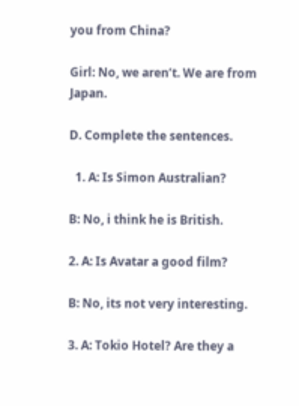you from China?

Girl: No, we aren’t. We are from Japan.

D. Complete the sentences.

  1. A: Is Simon Australian?

B: No, i think he is British.

2. A: Is Avatar a good film?

B: No, its not very interesting.

3. A: Tokio Hotel? Are they a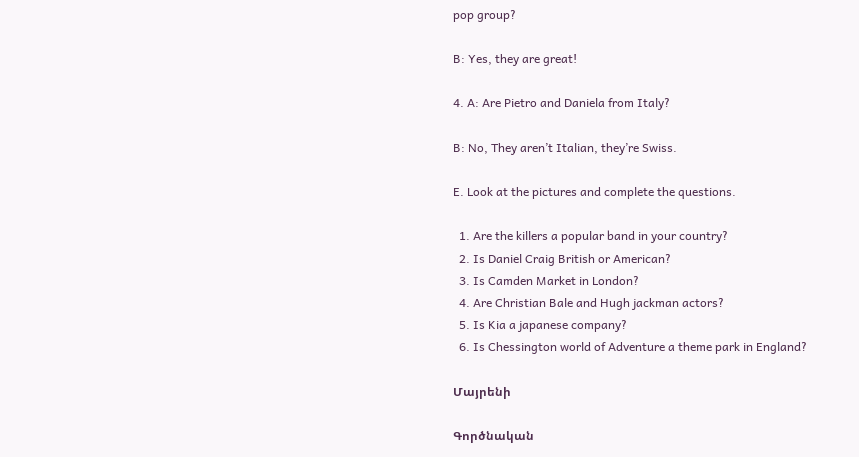pop group?

B: Yes, they are great!

4. A: Are Pietro and Daniela from Italy?

B: No, They aren’t Italian, they’re Swiss.

E. Look at the pictures and complete the questions.

  1. Are the killers a popular band in your country?
  2. Is Daniel Craig British or American?
  3. Is Camden Market in London?
  4. Are Christian Bale and Hugh jackman actors?
  5. Is Kia a japanese company?
  6. Is Chessington world of Adventure a theme park in England?

Մայրենի

Գործնական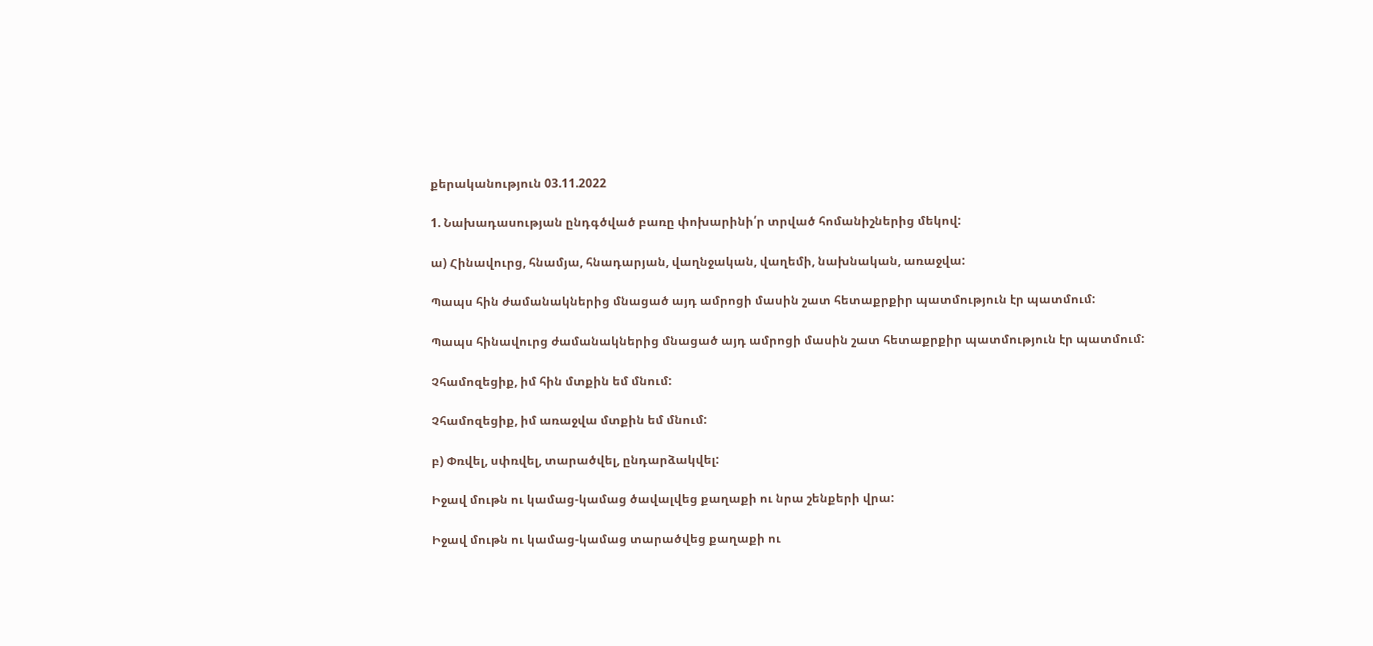քերականություն 03.11.2022

1. Նախադասության ընդգծված բառը փոխարինի՛ր տրված հոմանիշներից մեկով:

ա) Հինավուրց, հնամյա, հնադարյան, վաղնջական, վաղեմի, նախնական, առաջվա:

Պապս հին ժամանակներից մնացած այդ ամրոցի մասին շատ հետաքրքիր պատմություն էր պատմում:

Պապս հինավուրց ժամանակներից մնացած այդ ամրոցի մասին շատ հետաքրքիր պատմություն էր պատմում:

Չհամոզեցիք, իմ հին մտքին եմ մնում:

Չհամոզեցիք, իմ առաջվա մտքին եմ մնում:

բ) Փռվել, սփռվել, տարածվել, ընդարձակվել:

Իջավ մութն ու կամաց-կամաց ծավալվեց քաղաքի ու նրա շենքերի վրա:

Իջավ մութն ու կամաց-կամաց տարածվեց քաղաքի ու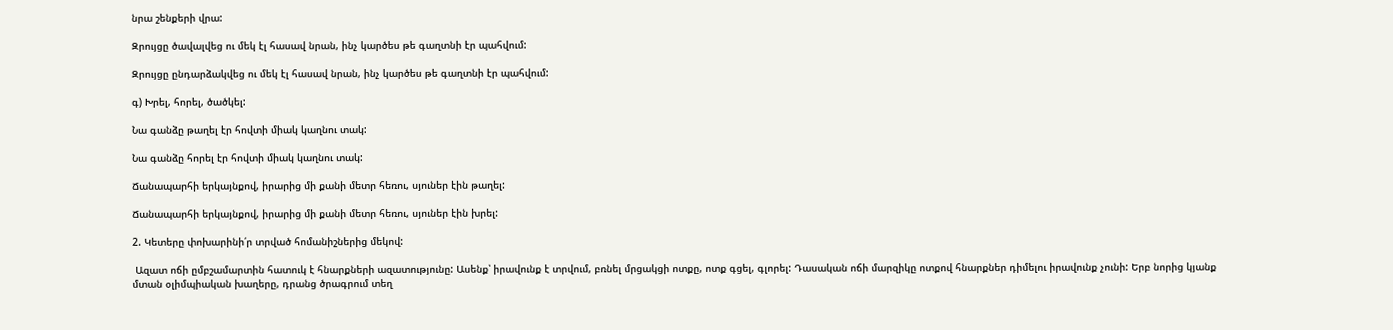նրա շենքերի վրա:

Զրույցը ծավալվեց ու մեկ էլ հասավ նրան, ինչ կարծես թե գաղտնի էր պահվում:

Զրույցը ընդարձակվեց ու մեկ էլ հասավ նրան, ինչ կարծես թե գաղտնի էր պահվում:

գ) Խրել, հորել, ծածկել:

Նա գանձը թաղել էր հովտի միակ կաղնու տակ:

Նա գանձը հորել էր հովտի միակ կաղնու տակ:

Ճանապարհի երկայնքով, իրարից մի քանի մետր հեռու, սյուներ էին թաղել:

Ճանապարհի երկայնքով, իրարից մի քանի մետր հեռու, սյուներ էին խրել:

2. Կետերը փոխարինի՛ր տրված հոմանիշներից մեկով:

 Ազատ ոճի ըմբշամարտին հատուկ է հնարքների ազատությունը: Ասենք՝ իրավունք է տրվում, բռնել մրցակցի ոտքը, ոտք գցել, գլորել: Դասական ոճի մարզիկը ոտքով հնարքներ դիմելու իրավունք չունի: Երբ նորից կյանք մտան օլիմպիական խաղերը, դրանց ծրագրում տեղ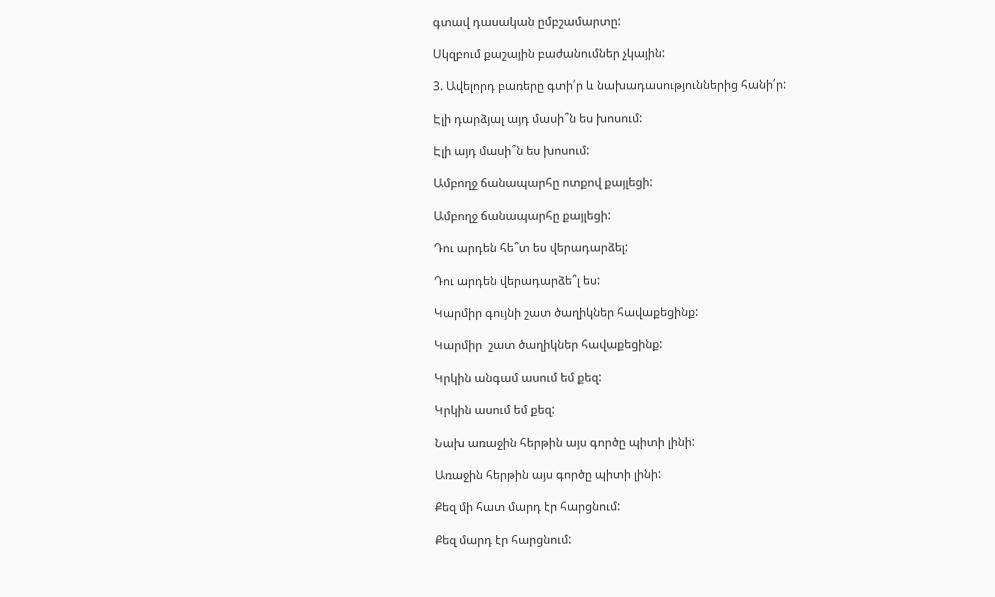գտավ դասական ըմբշամարտը:

Սկզբում քաշային բաժանումներ չկային:

3. Ավելորդ բառերը գտի՛ր և նախադասություններից հանի՛ր:

Էլի դարձյալ այդ մասի՞ն ես խոսում:

Էլի այդ մասի՞ն ես խոսում:

Ամբողջ ճանապարհը ոտքով քայլեցի:

Ամբողջ ճանապարհը քայլեցի:

Դու արդեն հե՞տ ես վերադարձել:

Դու արդեն վերադարձե՞լ ես:

Կարմիր գույնի շատ ծաղիկներ հավաքեցինք:

Կարմիր  շատ ծաղիկներ հավաքեցինք:

Կրկին անգամ ասում եմ քեզ:

Կրկին ասում եմ քեզ:

Նախ առաջին հերթին այս գործը պիտի լինի:

Առաջին հերթին այս գործը պիտի լինի:

Քեզ մի հատ մարդ էր հարցնում:

Քեզ մարդ էր հարցնում: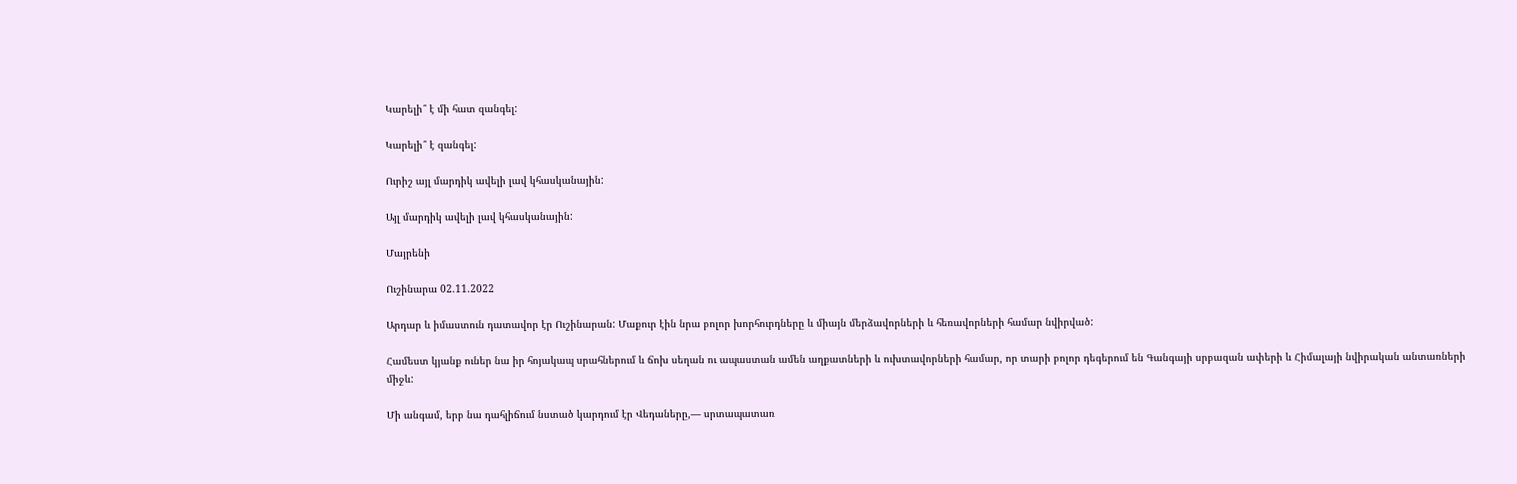Կարելի՞ է մի հատ զանգել:

Կարելի՞ է զանգել:

Ուրիշ այլ մարդիկ ավելի լավ կհասկանային:

Այլ մարդիկ ավելի լավ կհասկանային:

Մայրենի

Ուշինարա 02.11.2022

Արդար և իմաստուն դատավոր էր Ուշինարան: Մաքուր էին նրա բոլոր խորհուրդները և միայն մերձավորների և հեռավորների համար նվիրված:

Համեստ կյանք ուներ նա իր հոյակապ սրահներում և ճոխ սեղան ու ապաստան ամեն աղքատների և ուխտավորների համար, որ տարի բոլոր դեգերում են Գանգայի սրբազան ափերի և Հիմալայի նվիրական անտառների միջև:

Մի անգամ, երբ նա դահլիճում նստած կարդում էր Վեդաները,— սրտապատառ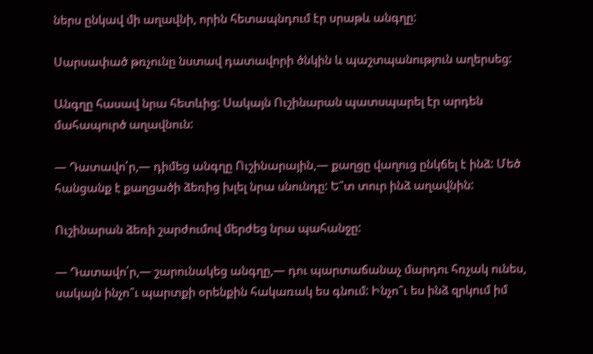ներս ընկավ մի աղավնի, որին հետապնդում էր սրաթև անգղը:

Սարսափած թռչունը նստավ դատավորի ծնկին և պաշտպանություն աղերսեց:

Անգղը հասավ նրա հետևից: Սակայն Ուշինարան պատսպարել էր արդեն մահապուրծ աղավնուն:

— Դատավո՛ր,— դիմեց անգղը Ուշինարային,— քաղցը վաղուց ընկճել է ինձ: Մեծ հանցանք է քաղցածի ձեռից խլել նրա սնունդը: Ե՞տ տուր ինձ աղավնին:

Ուշինարան ձեռի շարժումով մերժեց նրա պահանջը:

— Դատավո՛ր,— շարունակեց անգղը,— դու պարտաճանաչ մարդու հռչակ ունես, սակայն ինչո՞ւ պարտքի օրենքին հակառակ ես գնում: Ինչո՞ւ ես ինձ զրկում իմ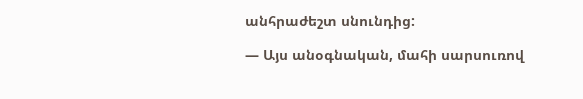անհրաժեշտ սնունդից:

— Այս անօգնական, մահի սարսուռով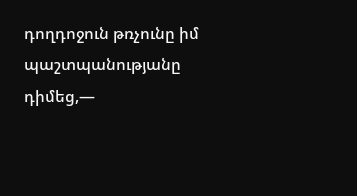դողդոջուն թռչունը իմ պաշտպանությանը դիմեց,—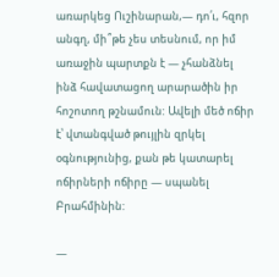առարկեց Ուշինարան,— դո՛ւ, հզոր անգղ, մի՞թե չես տեսնում, որ իմ առաջին պարտքն է — չհանձնել ինձ հավատացող արարածին իր հոշոտող թշնամուն: Ավելի մեծ ոճիր է՝ վտանգված թույլին զրկել օգնությունից, քան թե կատարել ոճիրների ոճիրը — սպանել Բրահմինին:

—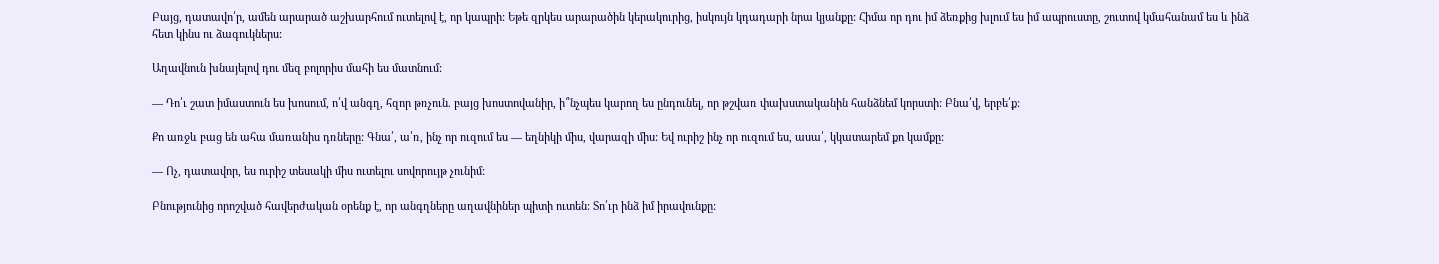Բայց, դատավո՛ր, ամեն արարած աշխարհում ուտելով է, որ կապրի: Եթե զրկես արարածին կերակուրից, իսկույն կդադարի նրա կյանքը: Հիմա որ դու իմ ձեռքից խլում ես իմ ապրուստը, շուտով կմահանամ ես և ինձ հետ կինս ու ձագուկներս:

Աղավնուն խնայելով դու մեզ բոլորիս մահի ես մատնում:

— Դո՛ւ շատ իմաստուն ես խոսում, ո՛վ անգղ, հզոր թռչուն. բայց խոստովանիր, ի՞նչպես կարող ես ընդունել, որ թշվառ փախստականին հանձնեմ կորստի: Բնա՛վ, երբե՛ք:

Քո առջև բաց են ահա մառանիս դռները: Գնա՛, ա՛ռ, ինչ որ ուզում ես — եղնիկի միս, վարազի միս: Եվ ուրիշ ինչ որ ուզում ես, ասա՛, կկատարեմ քո կամքը:

— Ոչ, դատավոր, ես ուրիշ տեսակի միս ուտելու սովորույթ չունիմ:

Բնությունից որոշված հավերժական օրենք է, որ անգղները աղավնիներ պիտի ուտեն: Տո՛ւր ինձ իմ իրավունքը: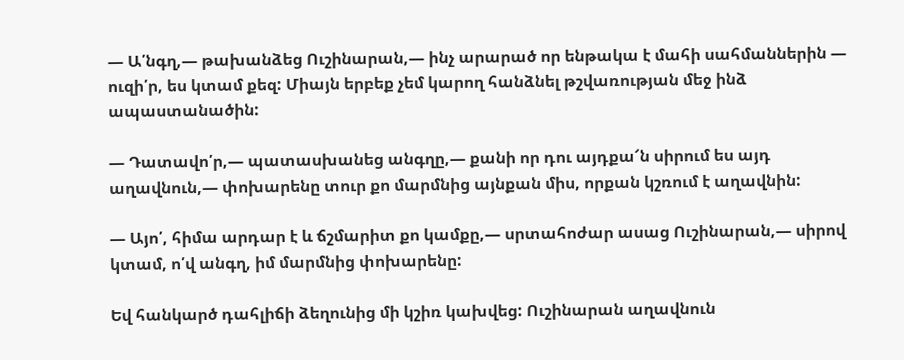— Ա՛նգղ,— թախանձեց Ուշինարան,— ինչ արարած որ ենթակա է մահի սահմաններին — ուզի՛ր, ես կտամ քեզ: Միայն երբեք չեմ կարող հանձնել թշվառության մեջ ինձ ապաստանածին:

— Դատավո՛ր,— պատասխանեց անգղը,— քանի որ դու այդքա՜ն սիրում ես այդ աղավնուն,— փոխարենը տուր քո մարմնից այնքան միս, որքան կշռում է աղավնին:

— Այո՛, հիմա արդար է և ճշմարիտ քո կամքը,— սրտահոժար ասաց Ուշինարան,— սիրով կտամ, ո՛վ անգղ, իմ մարմնից փոխարենը:

Եվ հանկարծ դահլիճի ձեղունից մի կշիռ կախվեց: Ուշինարան աղավնուն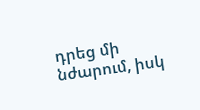դրեց մի նժարում, իսկ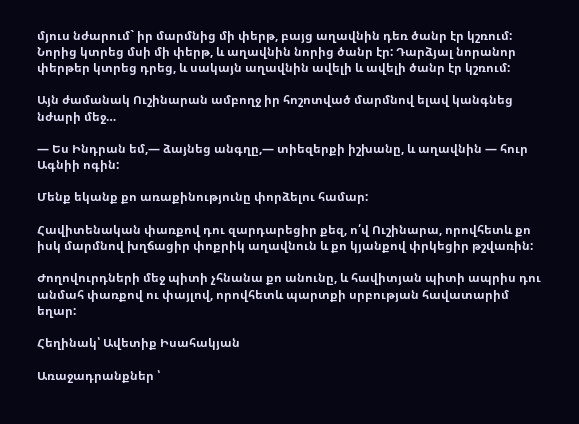մյուս նժարում` իր մարմնից մի փերթ, բայց աղավնին դեռ ծանր էր կշռում: Նորից կտրեց մսի մի փերթ, և աղավնին նորից ծանր էր: Դարձյալ նորանոր փերթեր կտրեց դրեց, և սակայն աղավնին ավելի և ավելի ծանր էր կշռում:

Այն ժամանակ Ուշինարան ամբողջ իր հոշոտված մարմնով ելավ կանգնեց նժարի մեջ…

— Ես Ինդրան եմ,— ձայնեց անգղը,— տիեզերքի իշխանը, և աղավնին — հուր Ագնիի ոգին:

Մենք եկանք քո առաքինությունը փորձելու համար:

Հավիտենական փառքով դու զարդարեցիր քեզ, ո՛վ Ուշինարա, որովհետև քո իսկ մարմնով խղճացիր փոքրիկ աղավնուն և քո կյանքով փրկեցիր թշվառին:

Ժողովուրդների մեջ պիտի չհնանա քո անունը, և հավիտյան պիտի ապրիս դու անմահ փառքով ու փայլով, որովհետև պարտքի սրբության հավատարիմ եղար:

Հեղինակ՝ Ավետիք Իսահակյան

Առաջադրանքներ ՝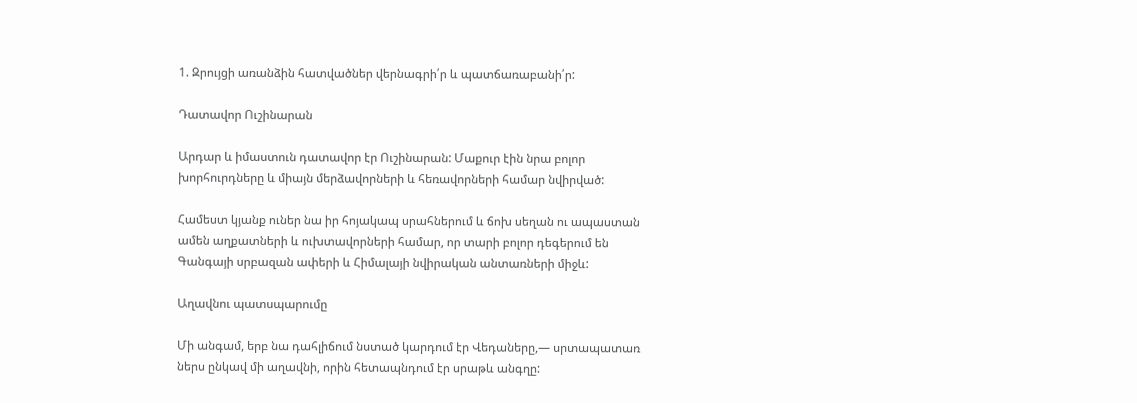1. Զրույցի առանձին հատվածներ վերնագրի՛ր և պատճառաբանի՛ր:

Դատավոր Ուշինարան

Արդար և իմաստուն դատավոր էր Ուշինարան: Մաքուր էին նրա բոլոր խորհուրդները և միայն մերձավորների և հեռավորների համար նվիրված:

Համեստ կյանք ուներ նա իր հոյակապ սրահներում և ճոխ սեղան ու ապաստան ամեն աղքատների և ուխտավորների համար, որ տարի բոլոր դեգերում են Գանգայի սրբազան ափերի և Հիմալայի նվիրական անտառների միջև:

Աղավնու պատսպարումը

Մի անգամ, երբ նա դահլիճում նստած կարդում էր Վեդաները,— սրտապատառ ներս ընկավ մի աղավնի, որին հետապնդում էր սրաթև անգղը: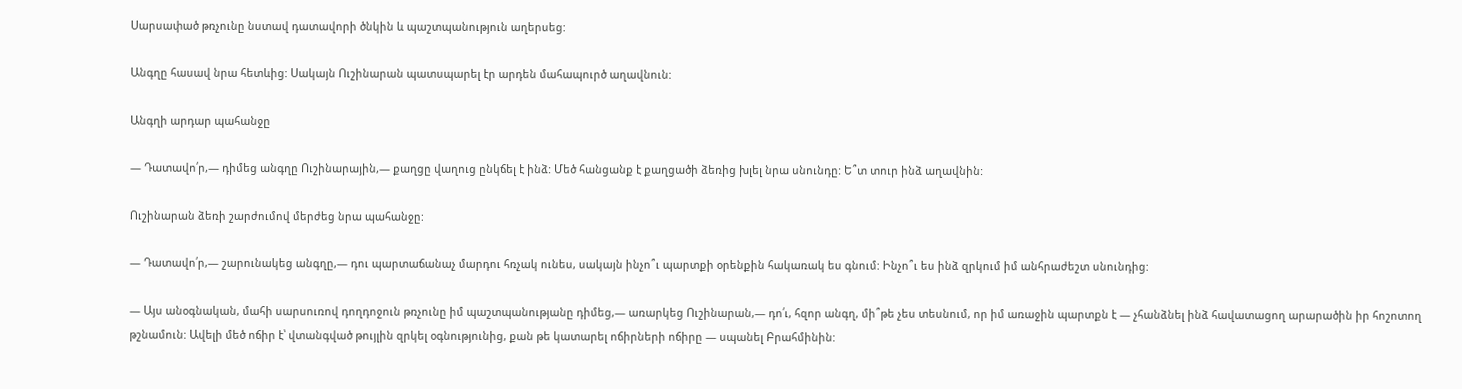Սարսափած թռչունը նստավ դատավորի ծնկին և պաշտպանություն աղերսեց:

Անգղը հասավ նրա հետևից: Սակայն Ուշինարան պատսպարել էր արդեն մահապուրծ աղավնուն:

Անգղի արդար պահանջը

— Դատավո՛ր,— դիմեց անգղը Ուշինարային,— քաղցը վաղուց ընկճել է ինձ: Մեծ հանցանք է քաղցածի ձեռից խլել նրա սնունդը: Ե՞տ տուր ինձ աղավնին:

Ուշինարան ձեռի շարժումով մերժեց նրա պահանջը:

— Դատավո՛ր,— շարունակեց անգղը,— դու պարտաճանաչ մարդու հռչակ ունես, սակայն ինչո՞ւ պարտքի օրենքին հակառակ ես գնում: Ինչո՞ւ ես ինձ զրկում իմ անհրաժեշտ սնունդից:

— Այս անօգնական, մահի սարսուռով դողդոջուն թռչունը իմ պաշտպանությանը դիմեց,— առարկեց Ուշինարան,— դո՛ւ, հզոր անգղ, մի՞թե չես տեսնում, որ իմ առաջին պարտքն է — չհանձնել ինձ հավատացող արարածին իր հոշոտող թշնամուն: Ավելի մեծ ոճիր է՝ վտանգված թույլին զրկել օգնությունից, քան թե կատարել ոճիրների ոճիրը — սպանել Բրահմինին: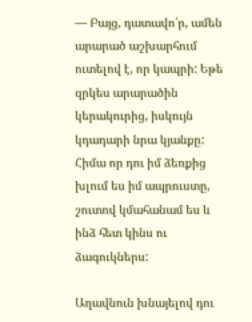— Բայց, դատավո՛ր, ամեն արարած աշխարհում ուտելով է, որ կապրի: Եթե զրկես արարածին կերակուրից, իսկույն կդադարի նրա կյանքը: Հիմա որ դու իմ ձեռքից խլում ես իմ ապրուստը, շուտով կմահանամ ես և ինձ հետ կինս ու ձագուկներս:

Աղավնուն խնայելով դու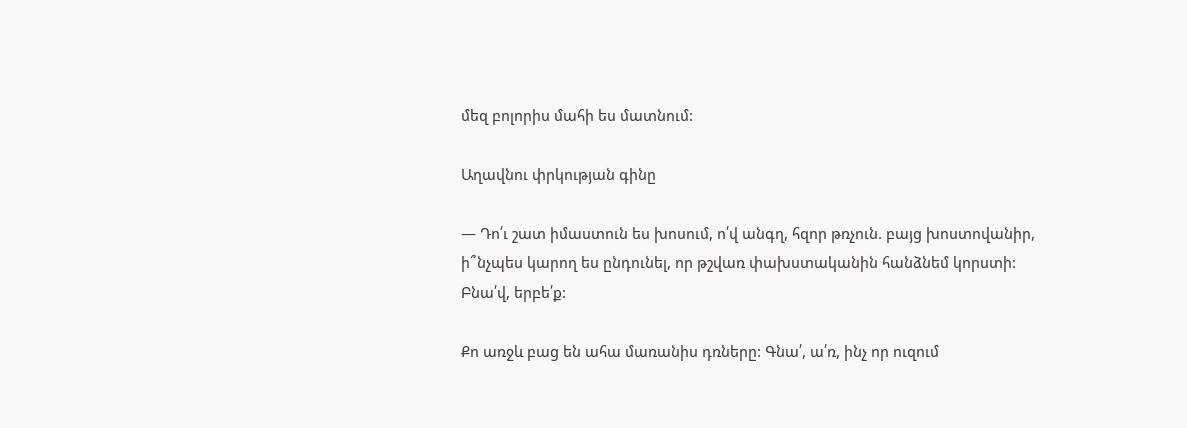մեզ բոլորիս մահի ես մատնում:

Աղավնու փրկության գինը

— Դո՛ւ շատ իմաստուն ես խոսում, ո՛վ անգղ, հզոր թռչուն. բայց խոստովանիր, ի՞նչպես կարող ես ընդունել, որ թշվառ փախստականին հանձնեմ կորստի: Բնա՛վ, երբե՛ք:

Քո առջև բաց են ահա մառանիս դռները: Գնա՛, ա՛ռ, ինչ որ ուզում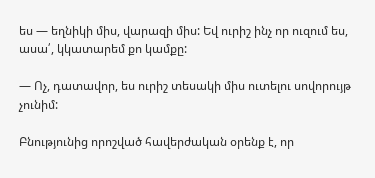ես — եղնիկի միս, վարազի միս: Եվ ուրիշ ինչ որ ուզում ես, ասա՛, կկատարեմ քո կամքը:

— Ոչ, դատավոր, ես ուրիշ տեսակի միս ուտելու սովորույթ չունիմ:

Բնությունից որոշված հավերժական օրենք է, որ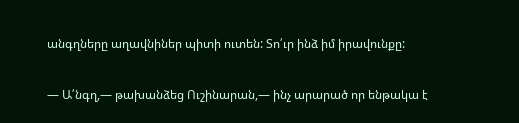անգղները աղավնիներ պիտի ուտեն: Տո՛ւր ինձ իմ իրավունքը:

— Ա՛նգղ,— թախանձեց Ուշինարան,— ինչ արարած որ ենթակա է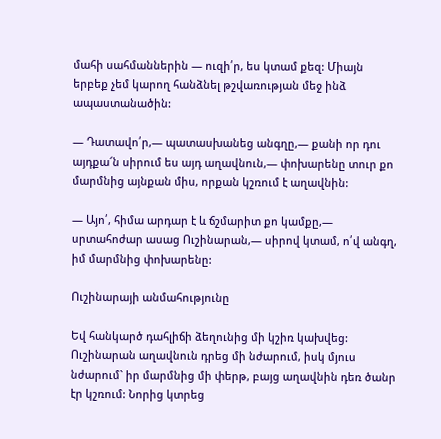մահի սահմաններին — ուզի՛ր, ես կտամ քեզ: Միայն երբեք չեմ կարող հանձնել թշվառության մեջ ինձ ապաստանածին:

— Դատավո՛ր,— պատասխանեց անգղը,— քանի որ դու այդքա՜ն սիրում ես այդ աղավնուն,— փոխարենը տուր քո մարմնից այնքան միս, որքան կշռում է աղավնին:

— Այո՛, հիմա արդար է և ճշմարիտ քո կամքը,— սրտահոժար ասաց Ուշինարան,— սիրով կտամ, ո՛վ անգղ, իմ մարմնից փոխարենը:

Ուշինարայի անմահությունը

Եվ հանկարծ դահլիճի ձեղունից մի կշիռ կախվեց: Ուշինարան աղավնուն դրեց մի նժարում, իսկ մյուս նժարում` իր մարմնից մի փերթ, բայց աղավնին դեռ ծանր էր կշռում: Նորից կտրեց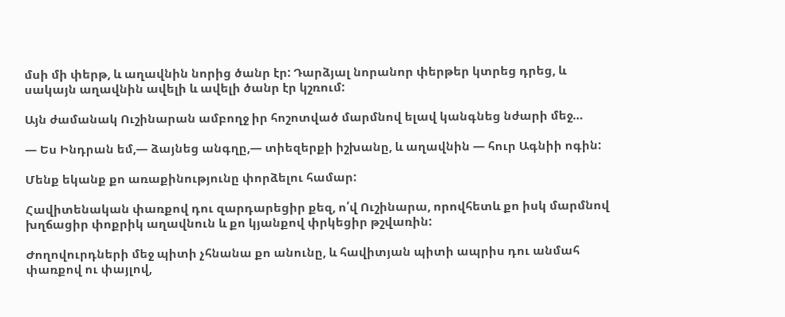մսի մի փերթ, և աղավնին նորից ծանր էր: Դարձյալ նորանոր փերթեր կտրեց դրեց, և սակայն աղավնին ավելի և ավելի ծանր էր կշռում:

Այն ժամանակ Ուշինարան ամբողջ իր հոշոտված մարմնով ելավ կանգնեց նժարի մեջ…

— Ես Ինդրան եմ,— ձայնեց անգղը,— տիեզերքի իշխանը, և աղավնին — հուր Ագնիի ոգին:

Մենք եկանք քո առաքինությունը փորձելու համար:

Հավիտենական փառքով դու զարդարեցիր քեզ, ո՛վ Ուշինարա, որովհետև քո իսկ մարմնով խղճացիր փոքրիկ աղավնուն և քո կյանքով փրկեցիր թշվառին:

Ժողովուրդների մեջ պիտի չհնանա քո անունը, և հավիտյան պիտի ապրիս դու անմահ փառքով ու փայլով,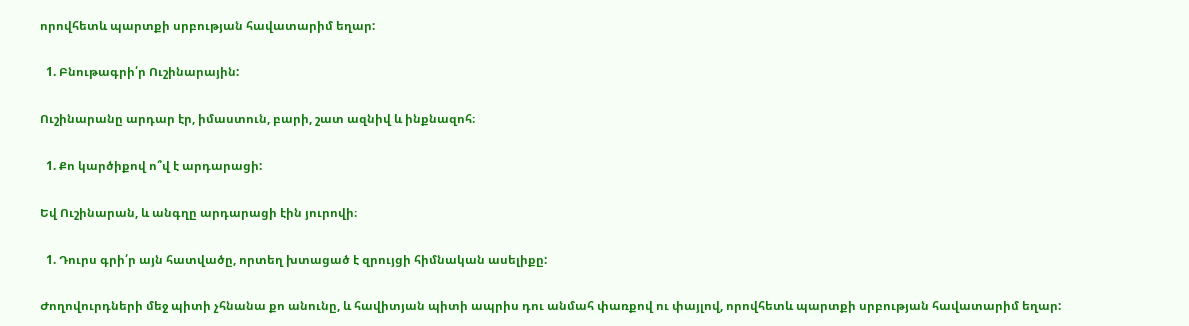որովհետև պարտքի սրբության հավատարիմ եղար:

  1. Բնութագրի՛ր Ուշինարային:

Ուշինարանը արդար էր, իմաստուն, բարի, շատ ազնիվ և ինքնազոհ։

  1. Քո կարծիքով ո՞վ է արդարացի:

Եվ Ուշինարան, և անգղը արդարացի էին յուրովի։

  1. Դուրս գրի՛ր այն հատվածը, որտեղ խտացած է զրույցի հիմնական ասելիքը:

Ժողովուրդների մեջ պիտի չհնանա քո անունը, և հավիտյան պիտի ապրիս դու անմահ փառքով ու փայլով, որովհետև պարտքի սրբության հավատարիմ եղար: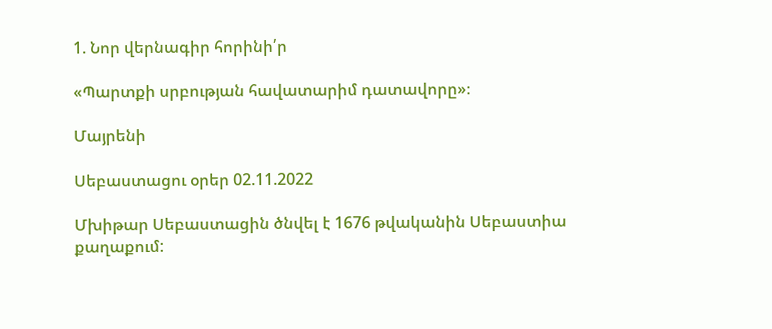1. Նոր վերնագիր հորինի՛ր

«Պարտքի սրբության հավատարիմ դատավորը»։

Մայրենի

Սեբաստացու օրեր 02.11.2022

Մխիթար Սեբաստացին ծնվել է 1676 թվականին Սեբաստիա քաղաքում: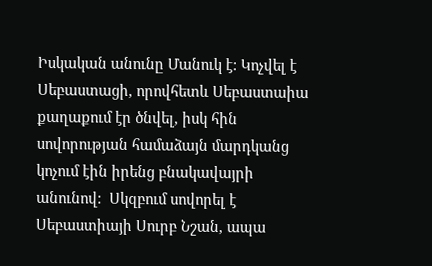Իսկական անունը Մանուկ է: Կոչվել է Սեբաստացի, որովհետև Սեբաստաիա քաղաքում էր ծնվել, իսկ հին սովորության համաձայն մարդկանց կոչում էին իրենց բնակավայրի անունով:  Սկզբում սովորել է Սեբաստիայի Սուրբ Նշան, ապա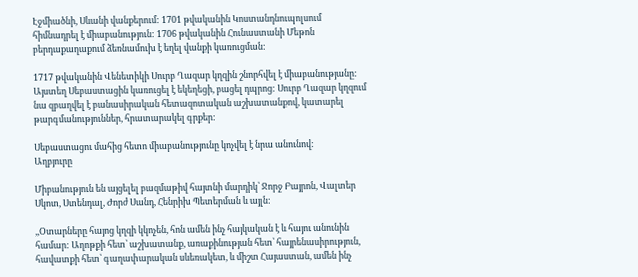Էջմիածնի, Սևանի վանքերում: 1701 թվականին Կոստանդնուպոլսում հիմնադրել է միաբանություն: 1706 թվականին Հունաստանի Մեթոն բերդաքաղաքում ձեռնամուխ է եղել վանքի կառուցման:

1717 թվականին Վենետիկի Սուրբ Ղազար կղզին շնորհվել է միաբանությանը:  Այստեղ Սեբաստացին կառուցել է եկեղեցի, բացել դպրոց: Սուրբ Ղազար կղզում նա զբաղվել է բանասիրական հետազոտական աշխատանքով, կատարել թարգմանություններ, հրատարակել գրքեր:

Սեբաստացու մահից հետո միաբանությունը կոչվել է նրա անունով:
Աղբյուրը

Միբանություն են այցելել բազմաթիվ հայտնի մարդիկ՝ Ջորջ Բայրոն, Վալտեր Սկոտ, Ստենդալ, Ժորժ Սանդ, Հենրիխ Պետերման և այլն:

,,Օտարները հայոց կղզի կկոչեն, հոն ամեն ինչ հայկական է և հայու անունին համար: Աղոթքի հետ՝ աշխատանք, առաքինության հետ՝ հայրենասիրություն, հավատքի հետ՝ գաղափարական սևեռակետ, և միշտ Հայաստան, ամեն ինչ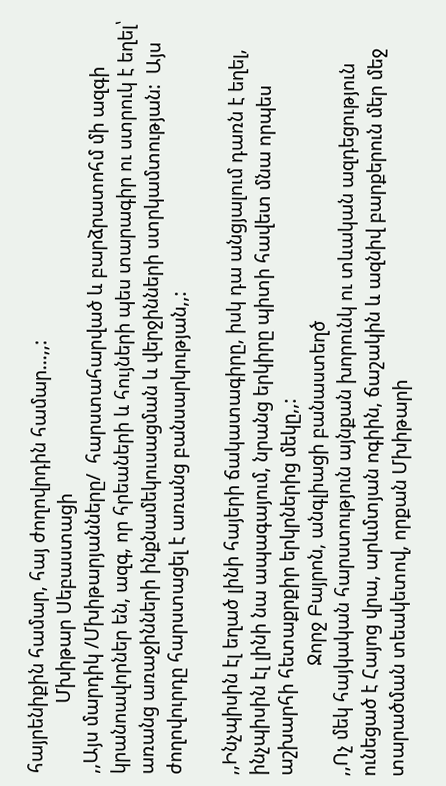հայրենիքին համար, հայ ժողովրդին համար…,,:
              Մխիթար Սեբաստացի
,,Այս մարդիկ /Մխիթարյանները/  հարստահարված և բարձրատոհմ մի ազգի կրանոավորներ են, ազգ, որ հրեաների և հույների պես տարագիր ու ստրուկ է եղել՝ առանց առաջինների ինքնամեկուսացման և վերջինների ստրկամտության:  Այս ժողովուրդը հարստացել է առանց բանսարկության,,:

,,Ինչպիսին էլ եղած լինի հայերի ճակատագիրը, իսկ դա անցյալում դառն է եղել, ինչպիսին էլ լինի նա ապագայում, նրանց երկիրը պիտի հավետ մնա որպես աշխարհի հետաքրքիր երկրներից մեկը,,:
                      Ջորջ Բայրոն, անգլիացի բանաստեղծ
,,Ոչ մեկ հայկական հարստություն այնքան խորունկ ու տևական ազդեցություն ունեցած է Հայոց վրա, արևմտյան ոգիին, ճաշակին և ազնիվ բարքերուն մեր մեջ տարածման տեակետով, որքան Մխիթարի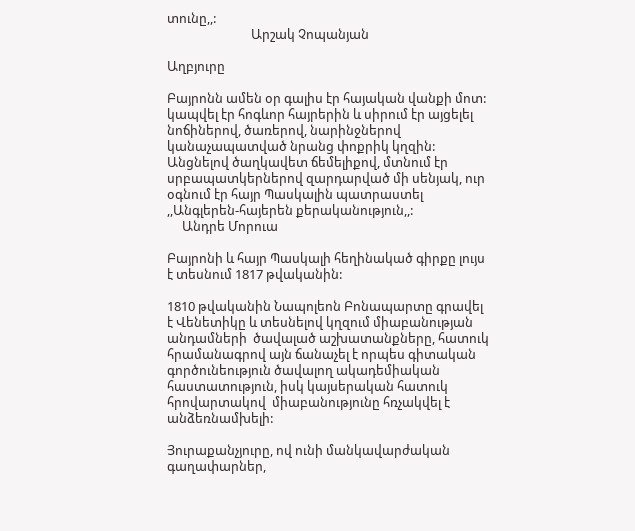տունը,,:
                            Արշակ Չոպանյան

Աղբյուրը

Բայրոնն ամեն օր գալիս էր հայական վանքի մոտ: կապվել էր հոգևոր հայրերին և սիրում էր այցելել նոճիներով, ծառերով, նարինջներով կանաչապատված նրանց փոքրիկ կղզին: Անցնելով ծաղկավետ ճեմելիքով, մտնում էր սրբապատկերներով զարդարված մի սենյակ, ուր օգնում էր հայր Պասկալին պատրաստել ,,Անգլերեն-հայերեն քերականություն,,:
     Անդրե Մորուա

Բայրոնի և հայր Պասկալի հեղինակած գիրքը լույս է տեսնում 1817 թվականին:

1810 թվականին Նապոլեոն Բոնապարտը գրավել է Վենետիկը և տեսնելով կղզում միաբանության անդամների  ծավալած աշխատանքները, հատուկ հրամանագրով այն ճանաչել է որպես գիտական գործունեություն ծավալող ակադեմիական հաստատություն, իսկ կայսերական հատուկ հրովարտակով  միաբանությունը հռչակվել է անձեռնամխելի:

Յուրաքանչյուրը, ով ունի մանկավարժական գաղափարներ,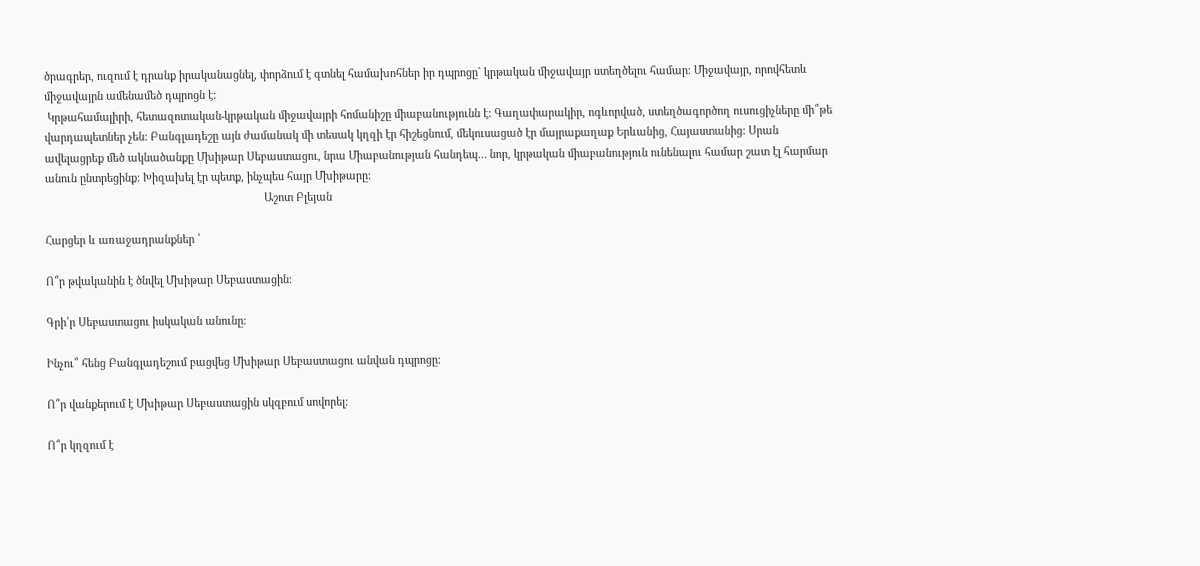ծրագրեր, ուզում է դրանք իրականացնել, փորձում է գտնել համախոհներ իր դպրոցը` կրթական միջավայր ստեղծելու համար։ Միջավայր, որովհետև միջավայրն ամենամեծ դպրոցն է:
 Կրթահամալիրի, հետազոտական-կրթական միջավայրի հոմանիշը միաբանությունն է: Գաղափարակիր, ոգևորված, ստեղծագործող ուսուցիչները մի՞թե վարդապետներ չեն: Բանգլադեշը այն ժամանակ մի տեսակ կղզի էր հիշեցնում, մեկուսացած էր մայրաքաղաք Երևանից, Հայաստանից: Սրան ավելացրեք մեծ ակնածանքը Մխիթար Սեբաստացու, նրա Միաբանության հանդեպ… նոր, կրթական միաբանություն ունենալու համար շատ էլ հարմար անուն ընտրեցինք: Խիզախել էր պետք, ինչպես հայր Մխիթարը:
                                                                         Աշոտ Բլեյան

Հարցեր և առաջադրանքներ ՝

Ո՞ր թվականին է ծնվել Մխիթար Սեբաստացին։

Գրի՛ր Սեբաստացու իսկական անունը։

Ինչու՞ հենց Բանգլադեշում բացվեց Մխիթար Սեբաստացու անվան դպրոցը։

Ո՞ր վանքերում է Մխիթար Սեբաստացին սկզբում սովորել։

Ո՞ր կղզում է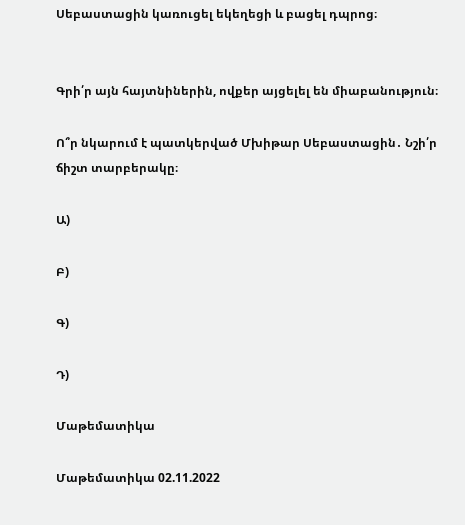Սեբաստացին կառուցել եկեղեցի և բացել դպրոց։


Գրի՛ր այն հայտնիներին, ովքեր այցելել են միաբանություն։

Ո՞ր նկարում է պատկերված Մխիթար Սեբաստացին․ Նշի՛ր ճիշտ տարբերակը։

Ա)

Բ)

Գ)

Դ)

Մաթեմատիկա

Մաթեմատիկա 02.11.2022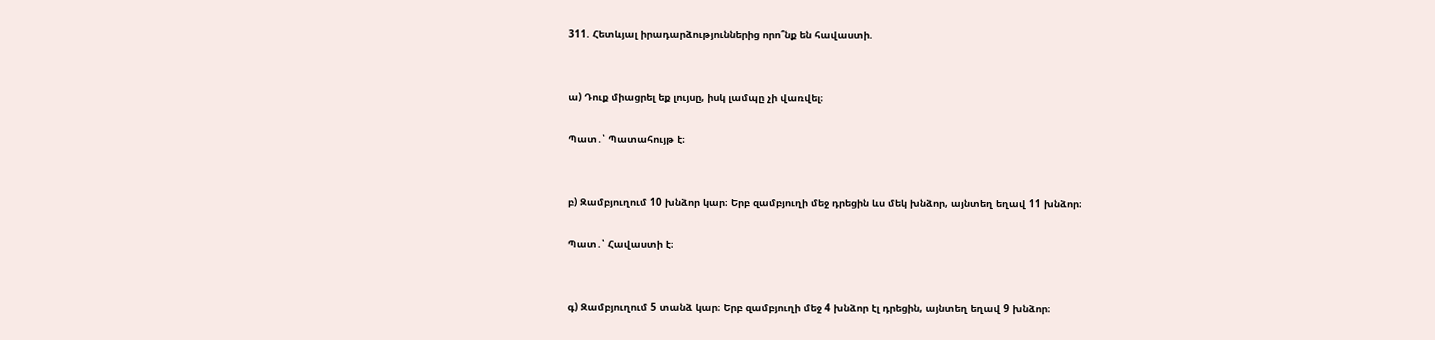311. Հետևյալ իրադարձություններից որո՞նք են հավաստի.


ա) Դուք միացրել եք լույսը, իսկ լամպը չի վառվել։

Պատ․՝ Պատահույթ է։


բ) Զամբյուղում 10 խնձոր կար։ Երբ զամբյուղի մեջ դրեցին ևս մեկ խնձոր, այնտեղ եղավ 11 խնձոր։

Պատ․՝ Հավաստի է։


գ) Զամբյուղում 5 տանձ կար։ Երբ զամբյուղի մեջ 4 խնձոր էլ դրեցին, այնտեղ եղավ 9 խնձոր։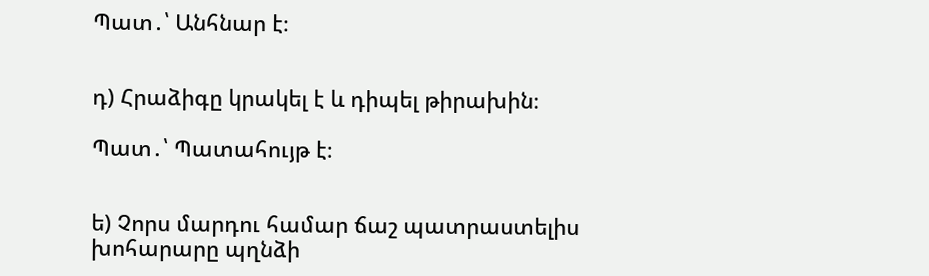Պատ․՝ Անհնար է։


դ) Հրաձիգը կրակել է և դիպել թիրախին։

Պատ․՝ Պատահույթ է։


ե) Չորս մարդու համար ճաշ պատրաստելիս խոհարարը պղնձի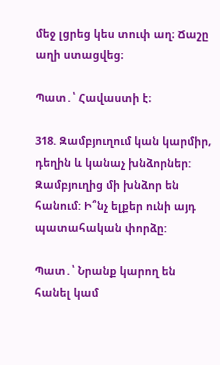մեջ լցրեց կես տուփ աղ։ Ճաշը աղի ստացվեց։

Պատ․՝ Հավաստի է։

318. Զամբյուղում կան կարմիր, դեղին և կանաչ խնձորներ: Զամբյուղից մի խնձոր են հանում: Ի՞նչ ելքեր ունի այդ պատահական փորձը:

Պատ․՝ Նրանք կարող են հանել կամ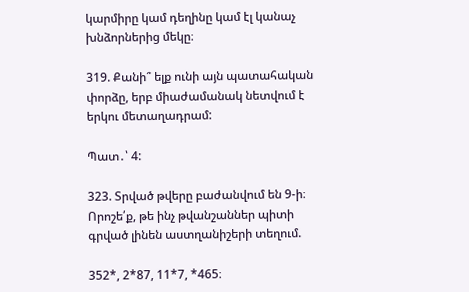կարմիրը կամ դեղինը կամ էլ կանաչ խնձորներից մեկը։

319. Քանի՞ ելք ունի այն պատահական փորձը, երբ միաժամանակ նետվում է երկու մետաղադրամ:

Պատ․՝ 4:

323. Տրված թվերը բաժանվում են 9-ի։ Որոշե՛ք, թե ինչ թվանշաններ պիտի գրված լինեն աստղանիշերի տեղում.

352*, 2*87, 11*7, *465։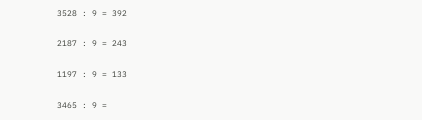3528 : 9 = 392

2187 : 9 = 243

1197 : 9 = 133

3465 : 9 =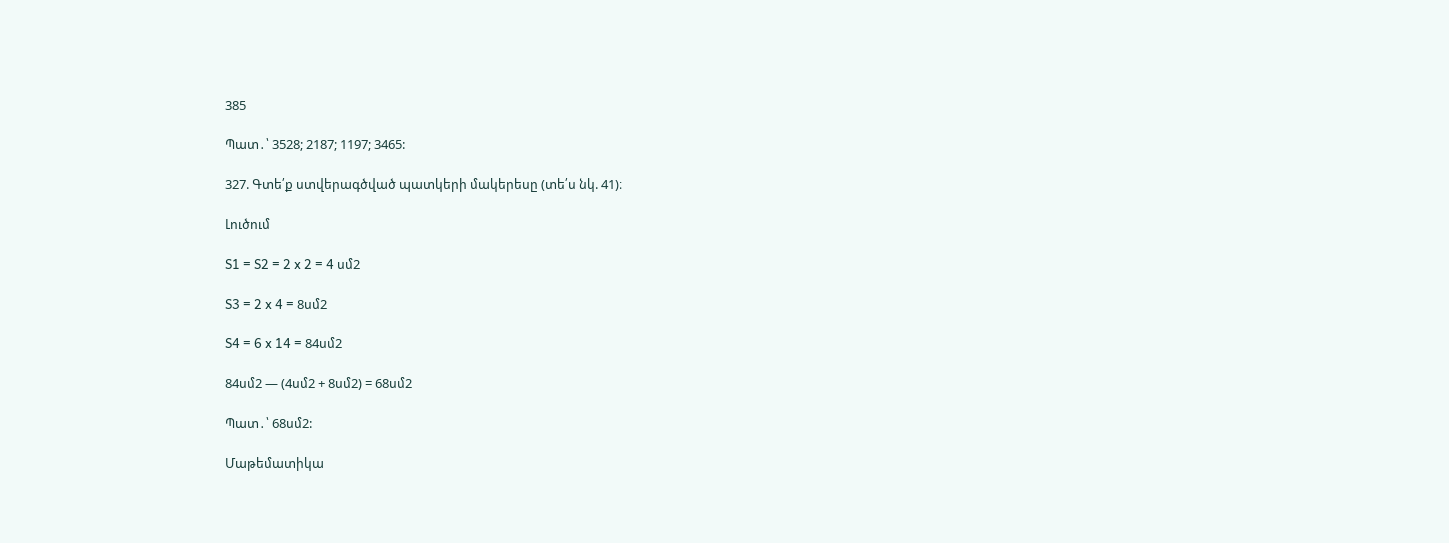385

Պատ․՝ 3528; 2187; 1197; 3465:

327. Գտե՛ք ստվերագծված պատկերի մակերեսը (տե՛ս նկ. 41)։

Լուծում

S1 = S2 = 2 x 2 = 4 սմ2

S3 = 2 x 4 = 8սմ2

S4 = 6 x 14 = 84սմ2

84սմ2 — (4սմ2 + 8սմ2) = 68սմ2

Պատ․՝ 68սմ2:

Մաթեմատիկա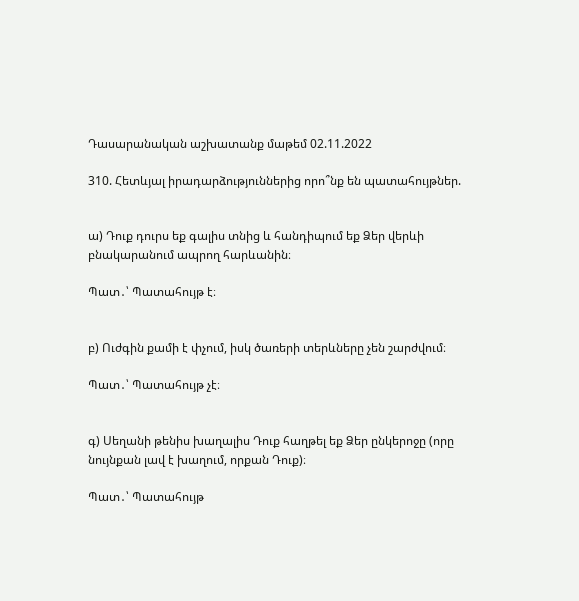Դասարանական աշխատանք մաթեմ 02.11.2022

310. Հետևյալ իրադարձություններից որո՞նք են պատահույթներ.


ա) Դուք դուրս եք գալիս տնից և հանդիպում եք Ձեր վերևի
բնակարանում ապրող հարևանին։

Պատ․՝ Պատահույթ է։


բ) Ուժգին քամի է փչում, իսկ ծառերի տերևները չեն շարժվում։

Պատ․՝ Պատահույթ չէ։


գ) Սեղանի թենիս խաղալիս Դուք հաղթել եք Ձեր ընկերոջը (որը
նույնքան լավ է խաղում, որքան Դուք)։

Պատ․՝ Պատահույթ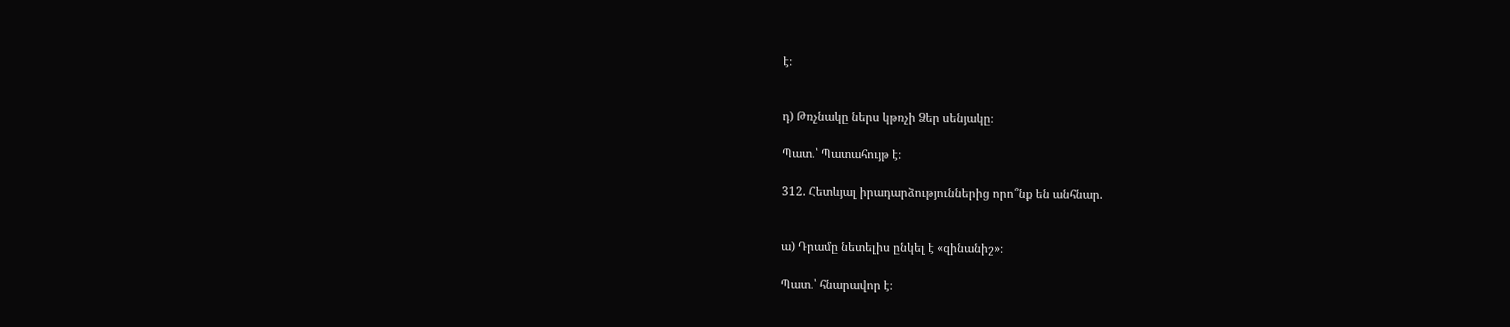է։


դ) Թռչնակը ներս կթռչի Ձեր սենյակը։

Պատ․՝ Պատահույթ է։

312. Հետևյալ իրադարձություններից որո՞նք են անհնար.


ա) Դրամը նետելիս ընկել է «զինանիշ»։

Պատ․՝ հնարավոր է։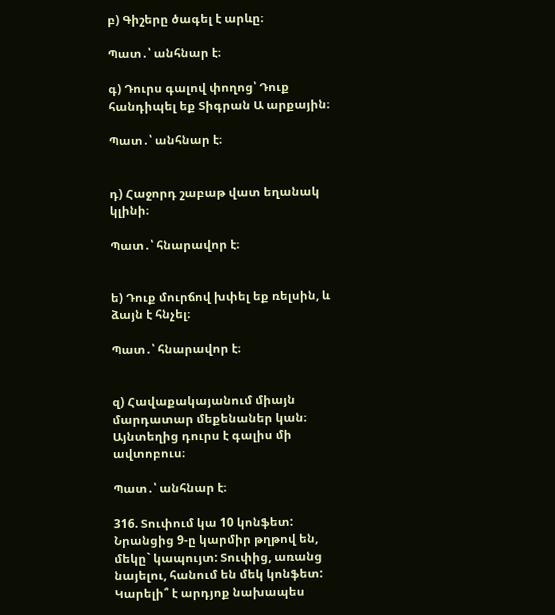բ) Գիշերը ծագել է արևը։

Պատ․՝ անհնար է։

գ) Դուրս գալով փողոց՝ Դուք հանդիպել եք Տիգրան Ա արքային։

Պատ․՝ անհնար է։


դ) Հաջորդ շաբաթ վատ եղանակ կլինի։

Պատ․՝ հնարավոր է։


ե) Դուք մուրճով խփել եք ռելսին, և ձայն է հնչել։

Պատ․՝ հնարավոր է։


զ) Հավաքակայանում միայն մարդատար մեքենաներ կան։
Այնտեղից դուրս է գալիս մի ավտոբուս։

Պատ․՝ անհնար է։

316. Տուփում կա 10 կոնֆետ: Նրանցից 9-ը կարմիր թղթով են, մեկը` կապույտ: Տուփից, առանց նայելու, հանում են մեկ կոնֆետ: Կարելի՞ է արդյոք նախապես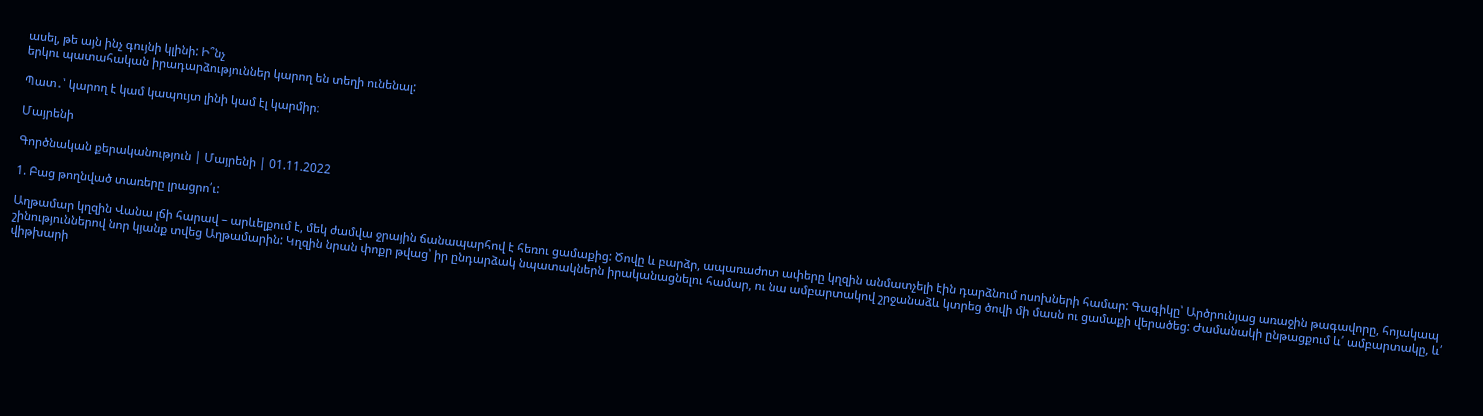ասել, թե այն ինչ գույնի կլինի: Ի՞նչ
երկու պատահական իրադարձություններ կարող են տեղի ունենալ:

Պատ․՝ կարող է կամ կապույտ լինի կամ էլ կարմիր։

Մայրենի

Գործնական քերականություն | Մայրենի | 01.11.2022

1. Բաց թողնված տառերը լրացրո՛ւ:

Աղթամար կղզին Վանա լճի հարավ – արևելքում է, մեկ ժամվա ջրային ճանապարհով է հեռու ցամաքից: Ծովը և բարձր, ապառաժոտ ափերը կղզին անմատչելի էին դարձնում ոսոխների համար: Գագիկը՝ Արծրունյաց առաջին թագավորը, հոյակապ շինություններով նոր կյանք տվեց Աղթամարին: Կղզին նրան փոքր թվաց՝ իր ընդարձակ նպատակներն իրականացնելու համար, ու նա ամբարտակով շրջանաձև կտրեց ծովի մի մասն ու ցամաքի վերածեց: Ժամանակի ընթացքում և՛ ամբարտակը, և՛ վիթխարի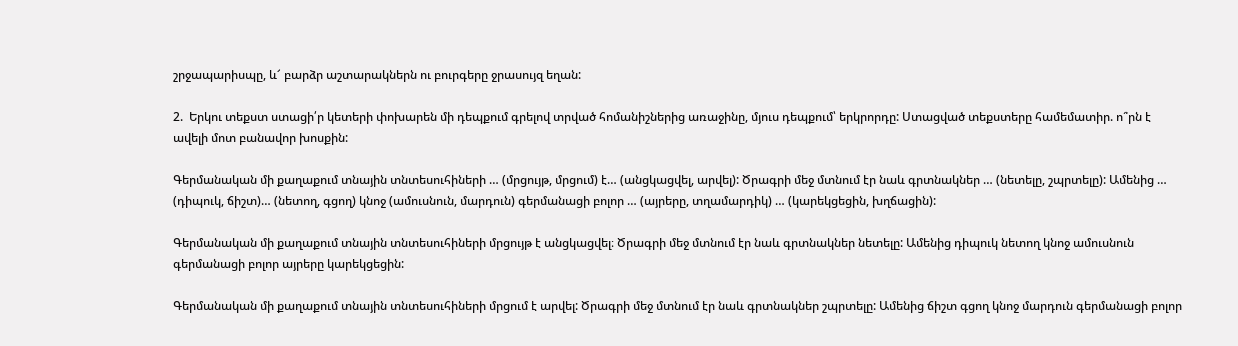շրջապարիսպը, և՜ բարձր աշտարակներն ու բուրգերը ջրասույզ եղան:

2.  Երկու տեքստ ստացի՛ր կետերի փոխարեն մի դեպքում գրելով տրված հոմանիշներից առաջինը, մյուս դեպքում՝ երկրորդը: Ստացված տեքստերը համեմատիր. ո՞րն է ավելի մոտ բանավոր խոսքին:

Գերմանական մի քաղաքում տնային տնտեսուհիների … (մրցույթ, մրցում) է… (անցկացվել, արվել): Ծրագրի մեջ մտնում էր նաև գրտնակներ … (նետելը, շպրտելը): Ամենից … (դիպուկ, ճիշտ)… (նետող, գցող) կնոջ (ամուսնուն, մարդուն) գերմանացի բոլոր … (այրերը, տղամարդիկ) … (կարեկցեցին, խղճացին):

Գերմանական մի քաղաքում տնային տնտեսուհիների մրցույթ է անցկացվել։ Ծրագրի մեջ մտնում էր նաև գրտնակներ նետելը: Ամենից դիպուկ նետող կնոջ ամուսնուն գերմանացի բոլոր այրերը կարեկցեցին:

Գերմանական մի քաղաքում տնային տնտեսուհիների մրցում է արվել: Ծրագրի մեջ մտնում էր նաև գրտնակներ շպրտելը: Ամենից ճիշտ գցող կնոջ մարդուն գերմանացի բոլոր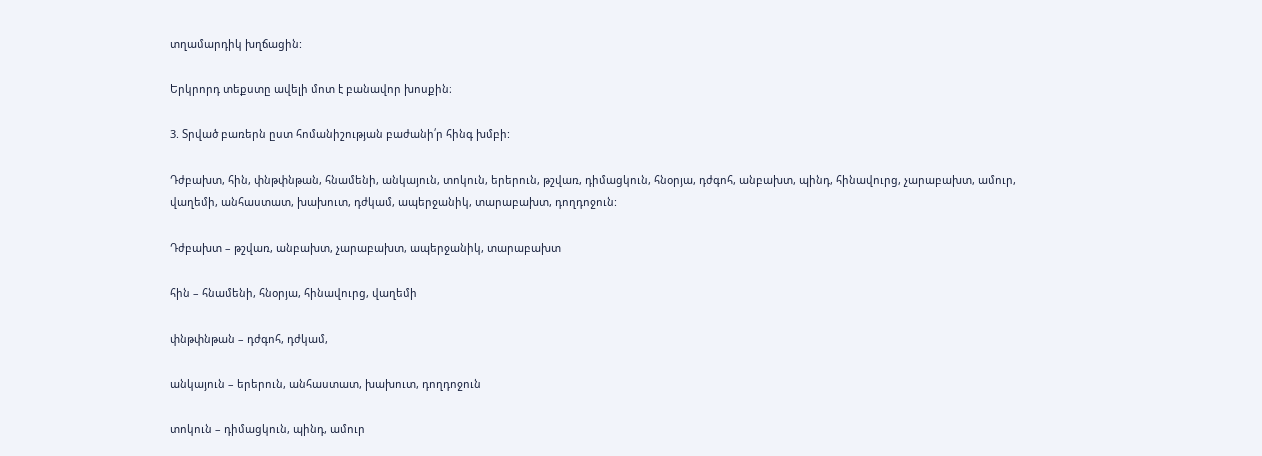տղամարդիկ խղճացին:

Երկրորդ տեքստը ավելի մոտ է բանավոր խոսքին։

3. Տրված բառերն ըստ հոմանիշության բաժանի՛ր հինգ խմբի:

Դժբախտ, հին, փնթփնթան, հնամենի, անկայուն, տոկուն, երերուն, թշվառ, դիմացկուն, հնօրյա, դժգոհ, անբախտ, պինդ, հինավուրց, չարաբախտ, ամուր, վաղեմի, անհաստատ, խախուտ, դժկամ, ապերջանիկ, տարաբախտ, դողդոջուն:

Դժբախտ – թշվառ, անբախտ, չարաբախտ, ապերջանիկ, տարաբախտ

հին – հնամենի, հնօրյա, հինավուրց, վաղեմի

փնթփնթան – դժգոհ, դժկամ,

անկայուն – երերուն, անհաստատ, խախուտ, դողդոջուն

տոկուն – դիմացկուն, պինդ, ամուր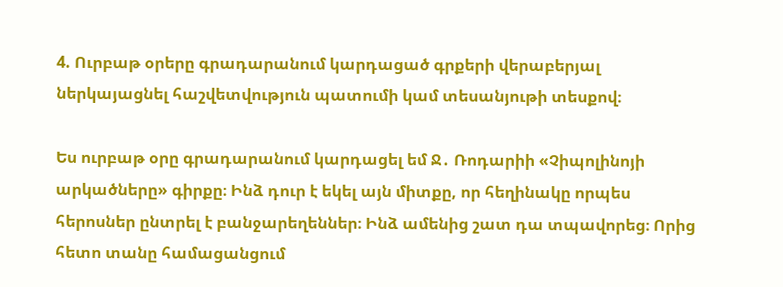4. Ուրբաթ օրերը գրադարանում կարդացած գրքերի վերաբերյալ ներկայացնել հաշվետվություն պատումի կամ տեսանյութի տեսքով։

Ես ուրբաթ օրը գրադարանում կարդացել եմ Ջ․ Ռոդարիի «Չիպոլինոյի արկածները» գիրքը։ Ինձ դուր է եկել այն միտքը, որ հեղինակը որպես հերոսներ ընտրել է բանջարեղեններ։ Ինձ ամենից շատ դա տպավորեց։ Որից հետո տանը համացանցում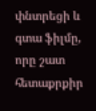փնտրեցի և գտա ֆիլմը, որը շատ հետաքրքիր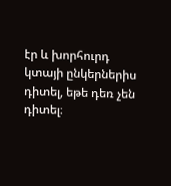էր և խորհուրդ կտայի ընկերներիս դիտել, եթե դեռ չեն դիտել։